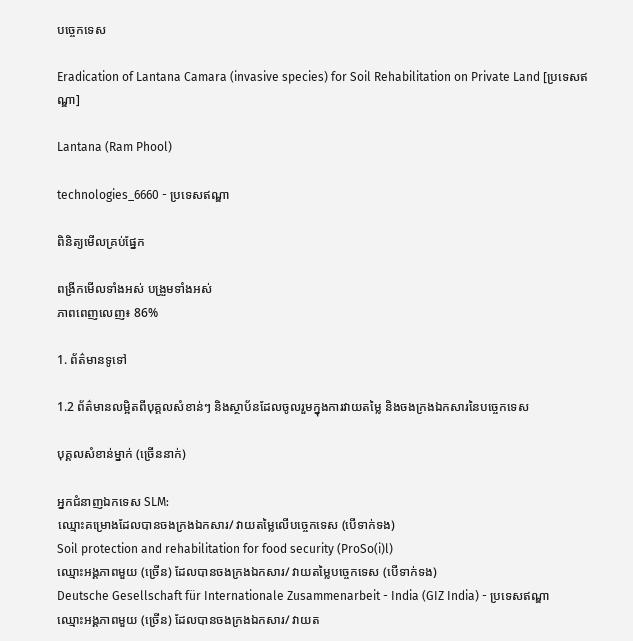បច្ចេកទេស

Eradication of Lantana Camara (invasive species) for Soil Rehabilitation on Private Land [ប្រទេសឥណ្ឌា]

Lantana (Ram Phool)

technologies_6660 - ប្រទេសឥណ្ឌា

ពិនិត្យមើលគ្រប់ផ្នែក

ពង្រីកមើលទាំងអស់ បង្រួមទាំងអស់
ភាពពេញលេញ៖ 86%

1. ព័ត៌មានទូទៅ

1.2 ព័ត៌មានលម្អិតពីបុគ្គលសំខាន់ៗ និងស្ថាប័នដែលចូលរួមក្នុងការវាយតម្លៃ និងចងក្រងឯកសារនៃបច្ចេកទេស

បុគ្គលសំខាន់ម្នាក់ (ច្រើននាក់)

អ្នកជំនាញឯកទេស SLM:
ឈ្មោះគម្រោងដែលបានចងក្រងឯកសារ/ វាយតម្លៃលើបច្ចេកទេស (បើទាក់ទង)
Soil protection and rehabilitation for food security (ProSo(i)l)
ឈ្មោះអង្គភាពមួយ (ច្រើន) ដែលបានចងក្រងឯកសារ/ វាយតម្លៃបច្ចេកទេស (បើទាក់ទង)
Deutsche Gesellschaft für Internationale Zusammenarbeit - India (GIZ India) - ប្រទេសឥណ្ឌា
ឈ្មោះអង្គភាពមួយ (ច្រើន) ដែលបានចងក្រងឯកសារ/ វាយត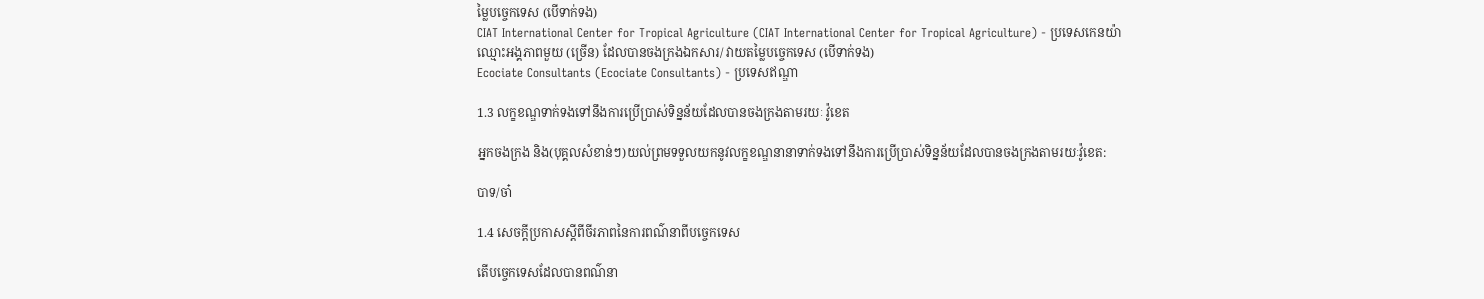ម្លៃបច្ចេកទេស (បើទាក់ទង)
CIAT International Center for Tropical Agriculture (CIAT International Center for Tropical Agriculture) - ប្រទេសកេនយ៉ា
ឈ្មោះអង្គភាពមួយ (ច្រើន) ដែលបានចងក្រងឯកសារ/ វាយតម្លៃបច្ចេកទេស (បើទាក់ទង)
Ecociate Consultants (Ecociate Consultants) - ប្រទេសឥណ្ឌា

1.3 លក្ខខណ្ឌទាក់ទងទៅនឹងការប្រើប្រាស់ទិន្នន័យដែលបានចងក្រងតាមរយៈ វ៉ូខេត

អ្នកចងក្រង និង(បុគ្គលសំខាន់ៗ)យល់ព្រមទទួលយកនូវលក្ខខណ្ឌនានាទាក់ទងទៅនឹងការប្រើប្រាស់ទិន្នន័យដែលបានចងក្រងតាមរយៈវ៉ូខេត:

បាទ/ចា៎

1.4 សេចក្តីប្រកាសស្តីពីចីរភាពនៃការពណ៌នាពីបច្ចេកទេស

តើបច្ចេកទេសដែលបានពណ៌នា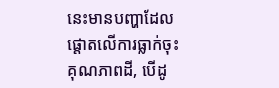នេះមានបញ្ហាដែលផ្តោតលើការធ្លាក់ចុះគុណភាពដី, បើដូ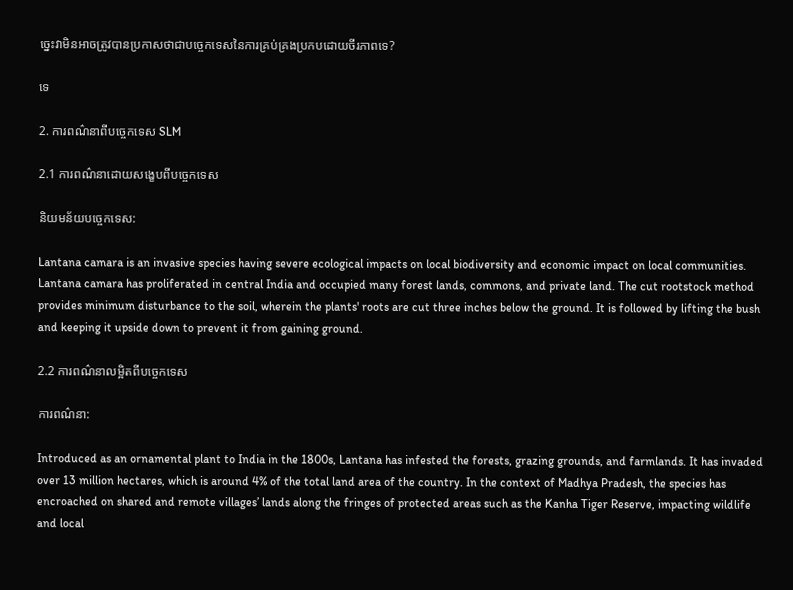ច្នេះវាមិនអាចត្រូវបានប្រកាសថាជាបច្ចេកទេសនៃការគ្រប់គ្រងប្រកបដោយចីរភាពទេ?

ទេ

2. ការពណ៌នាពីបច្ចេកទេស SLM

2.1 ការពណ៌នាដោយសង្ខេបពីបច្ចេកទេស

និយមន័យបច្ចេកទេស:

Lantana camara is an invasive species having severe ecological impacts on local biodiversity and economic impact on local communities. Lantana camara has proliferated in central India and occupied many forest lands, commons, and private land. The cut rootstock method provides minimum disturbance to the soil, wherein the plants' roots are cut three inches below the ground. It is followed by lifting the bush and keeping it upside down to prevent it from gaining ground.

2.2 ការពណ៌នាលម្អិតពីបច្ចេកទេស

ការពណ៌នា:

Introduced as an ornamental plant to India in the 1800s, Lantana has infested the forests, grazing grounds, and farmlands. It has invaded over 13 million hectares, which is around 4% of the total land area of the country. In the context of Madhya Pradesh, the species has encroached on shared and remote villages’ lands along the fringes of protected areas such as the Kanha Tiger Reserve, impacting wildlife and local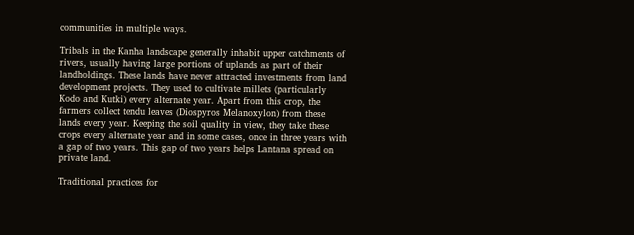communities in multiple ways.

Tribals in the Kanha landscape generally inhabit upper catchments of rivers, usually having large portions of uplands as part of their landholdings. These lands have never attracted investments from land development projects. They used to cultivate millets (particularly Kodo and Kutki) every alternate year. Apart from this crop, the farmers collect tendu leaves (Diospyros Melanoxylon) from these lands every year. Keeping the soil quality in view, they take these crops every alternate year and in some cases, once in three years with a gap of two years. This gap of two years helps Lantana spread on private land.

Traditional practices for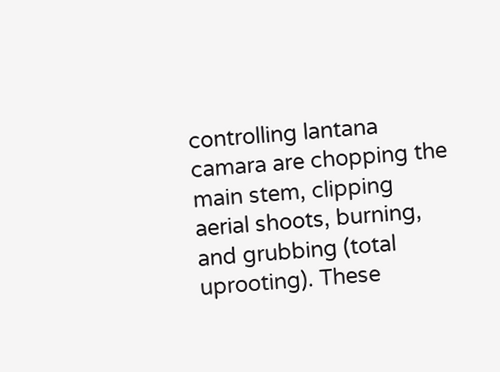controlling lantana camara are chopping the main stem, clipping aerial shoots, burning, and grubbing (total uprooting). These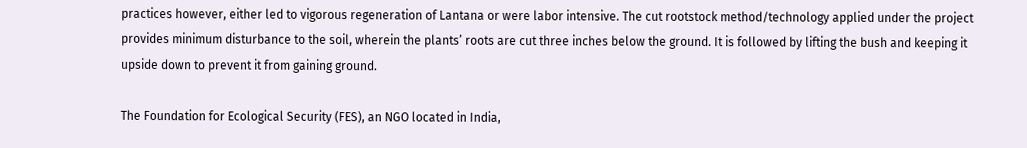practices however, either led to vigorous regeneration of Lantana or were labor intensive. The cut rootstock method/technology applied under the project provides minimum disturbance to the soil, wherein the plants’ roots are cut three inches below the ground. It is followed by lifting the bush and keeping it upside down to prevent it from gaining ground.

The Foundation for Ecological Security (FES), an NGO located in India,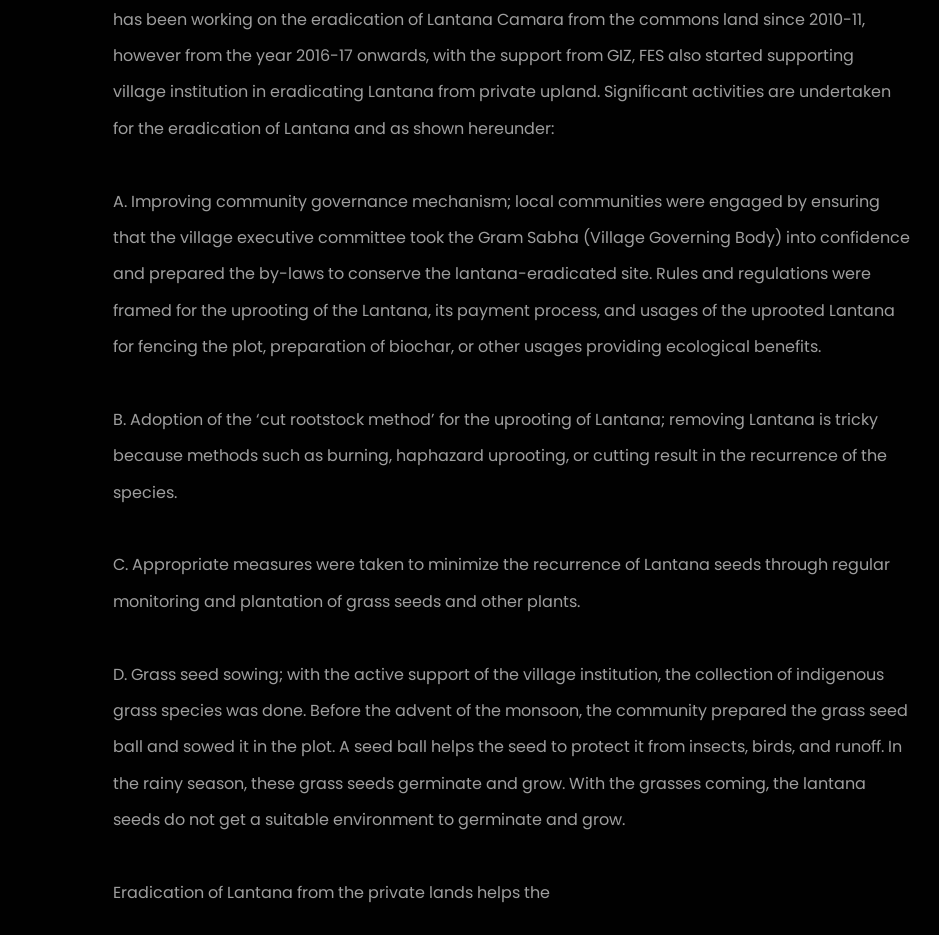has been working on the eradication of Lantana Camara from the commons land since 2010-11, however from the year 2016-17 onwards, with the support from GIZ, FES also started supporting village institution in eradicating Lantana from private upland. Significant activities are undertaken for the eradication of Lantana and as shown hereunder:

A. Improving community governance mechanism; local communities were engaged by ensuring that the village executive committee took the Gram Sabha (Village Governing Body) into confidence and prepared the by-laws to conserve the lantana-eradicated site. Rules and regulations were framed for the uprooting of the Lantana, its payment process, and usages of the uprooted Lantana for fencing the plot, preparation of biochar, or other usages providing ecological benefits.

B. Adoption of the ‘cut rootstock method’ for the uprooting of Lantana; removing Lantana is tricky because methods such as burning, haphazard uprooting, or cutting result in the recurrence of the species.

C. Appropriate measures were taken to minimize the recurrence of Lantana seeds through regular monitoring and plantation of grass seeds and other plants.

D. Grass seed sowing; with the active support of the village institution, the collection of indigenous grass species was done. Before the advent of the monsoon, the community prepared the grass seed ball and sowed it in the plot. A seed ball helps the seed to protect it from insects, birds, and runoff. In the rainy season, these grass seeds germinate and grow. With the grasses coming, the lantana seeds do not get a suitable environment to germinate and grow.

Eradication of Lantana from the private lands helps the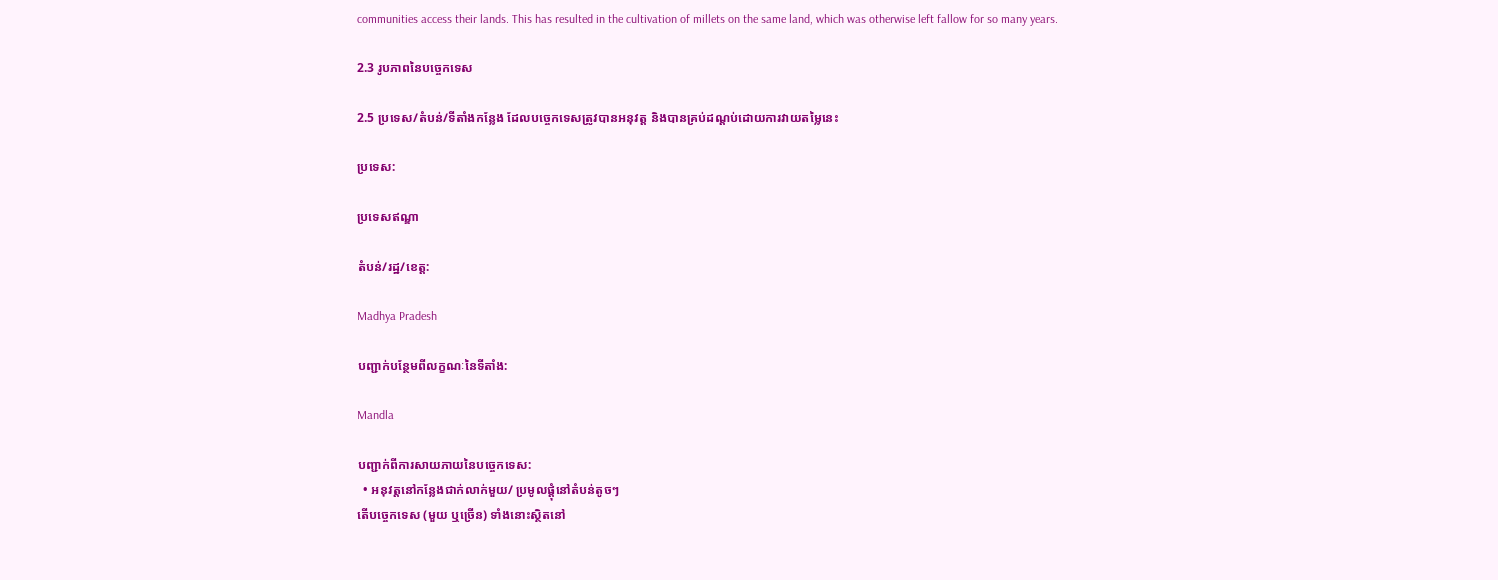communities access their lands. This has resulted in the cultivation of millets on the same land, which was otherwise left fallow for so many years.

2.3 រូបភាពនៃបច្ចេកទេស

2.5 ប្រទេស/តំបន់/ទីតាំងកន្លែង ដែលបច្ចេកទេសត្រូវបានអនុវត្ត និងបានគ្រប់ដណ្តប់ដោយការវាយតម្លៃនេះ

ប្រទេស:

ប្រទេសឥណ្ឌា

តំបន់/រដ្ឋ/ខេត្ត:

Madhya Pradesh

បញ្ជាក់បន្ថែមពីលក្ខណៈនៃទីតាំង:

Mandla

បញ្ជាក់ពីការសាយភាយនៃបច្ចេកទេស:
  • អនុវត្តនៅកន្លែងជាក់លាក់មួយ/ ប្រមូលផ្តុំនៅតំបន់តូចៗ
តើបច្ចេកទេស (មួយ ឬច្រើន) ទាំងនោះស្ថិតនៅ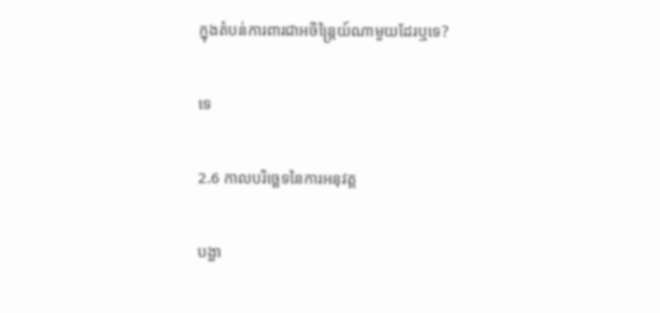ក្នុងតំបន់ការពារជាអចិន្ត្រៃយ៍ណាមួយដែរឬទេ?

ទេ

2.6 កាលបរិច្ឆេទនៃការអនុវត្ត

បង្ហា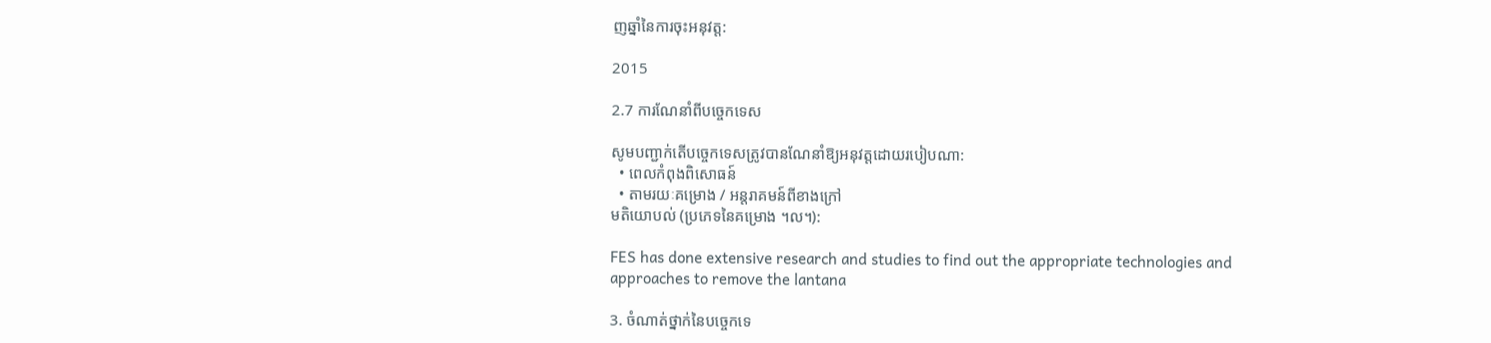ញឆ្នាំនៃការចុះអនុវត្ត:

2015

2.7 ការណែនាំពីបច្ចេកទេស

សូមបញ្ជាក់តើបច្ចេកទេសត្រូវបានណែនាំឱ្យអនុវត្តដោយរបៀបណា:
  • ពេលកំពុងពិសោធន៍
  • តាមរយៈគម្រោង / អន្តរាគមន៍ពីខាងក្រៅ
មតិយោបល់ (ប្រភេទនៃគម្រោង ។ល។):

FES has done extensive research and studies to find out the appropriate technologies and approaches to remove the lantana

3. ចំណាត់ថ្នាក់នៃបច្ចេកទេ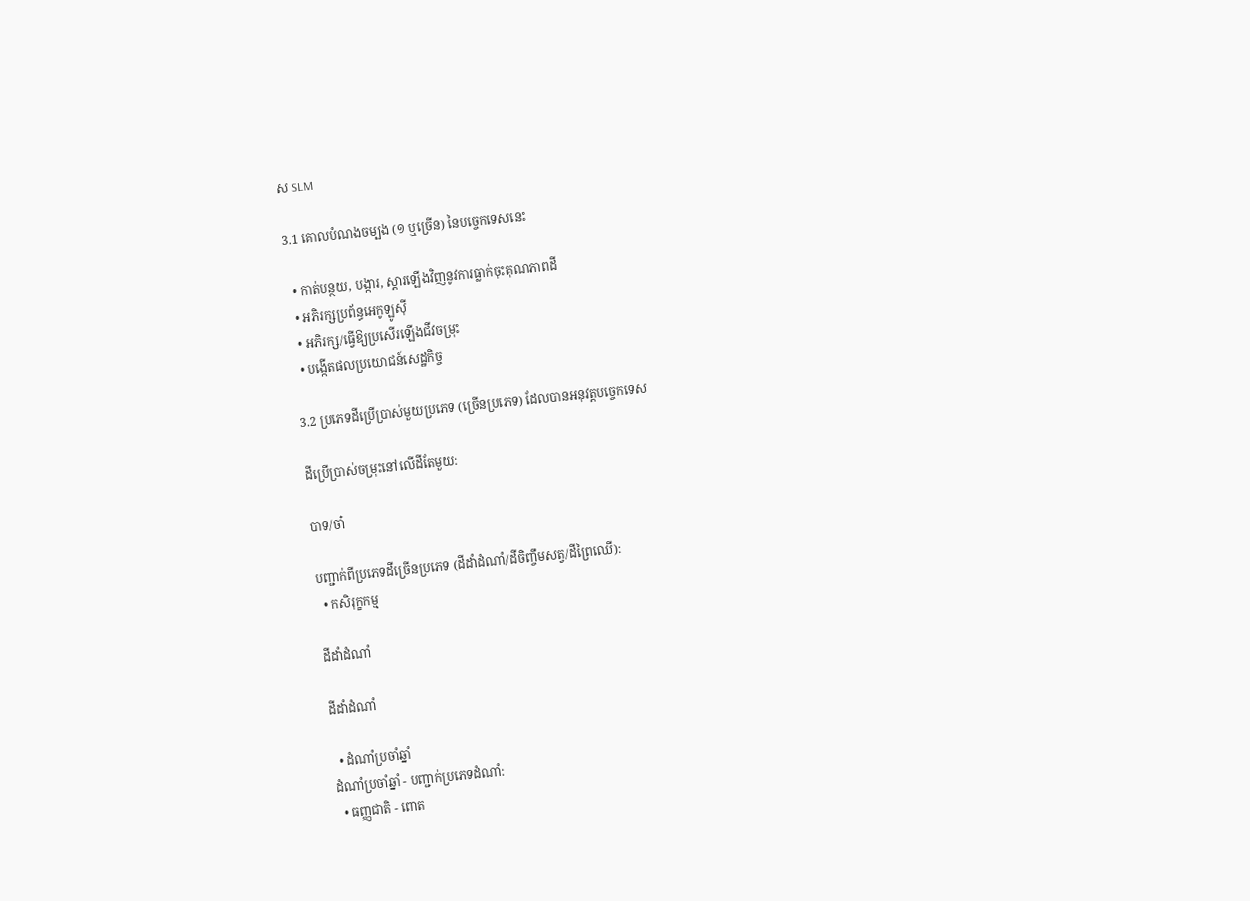ស SLM

3.1 គោលបំណងចម្បង (១ ឬច្រើន) នៃបច្ចេកទេសនេះ

  • កាត់បន្ថយ, បង្ការ, ស្តារឡើងវិញនូវការធ្លាក់ចុះគុណភាពដី
  • អភិរក្សប្រព័ន្ធអេកូឡូស៊ី
  • អភិរក្ស/ធ្វើឱ្យប្រសើរឡើងជីវចម្រុះ
  • បង្កើតផលប្រយោជន៍សេដ្ឋកិច្ច

3.2 ប្រភេទដីប្រើប្រាស់មួយប្រភេទ (ច្រើនប្រភេទ) ដែលបានអនុវត្តបច្ចេកទេស

ដីប្រើប្រាស់ចម្រុះនៅលើដីតែមួយ:

បាទ/ចា៎

បញ្ជាក់ពីប្រភេទដីច្រើនប្រភេទ (ដីដាំដំណាំ/ដីចិញ្ចឹមសត្វ/ដីព្រៃឈើ):
  • កសិរុក្ខកម្ម

ដីដាំដំណាំ

ដីដាំដំណាំ

  • ដំណាំប្រចាំឆ្នាំ
ដំណាំប្រចាំឆ្នាំ - បញ្ជាក់ប្រភេទដំណាំ:
  • ធញ្ញជាតិ - ពោត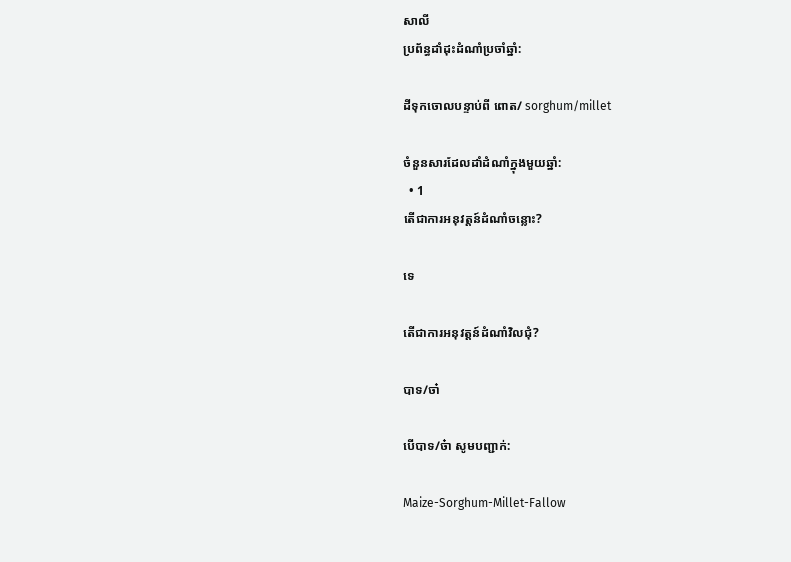សាលី
ប្រព័ន្ធដាំដុះដំណាំប្រចាំឆ្នាំ:

ដីទុកចោលបន្ទាប់ពី ពោត/ sorghum/millet

ចំនួនសារដែលដាំដំណាំក្នុងមួយឆ្នាំ:
  • 1
តើជាការអនុវត្តន៍ដំណាំចន្លោះ?

ទេ

តើជាការអនុវត្តន៍ដំណាំវិលជុំ?

បាទ/ចា៎

បើបាទ/ច៎ា សូមបញ្ជាក់:

Maize-Sorghum-Millet-Fallow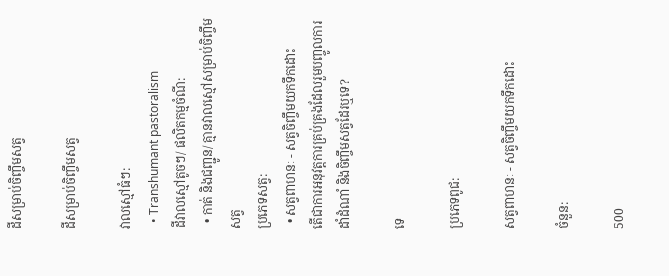ដីសម្រាប់ចិញ្ចឹមសត្វ

ដីសម្រាប់ចិញ្ចឹមសត្វ

វាលស្មៅធំៗ:
  • Transhumant pastoralism
ដីវាលស្មៅតូចៗ/ ផលិតកម្មចំណី:
  • កាត់ និងជញ្ជូន/ គ្មានវាលស្មៅសម្រាប់ចិញ្ចឹមសត្វ
ប្រភេទសត្វ:
  • សត្វពាហនៈ - សត្វចិញ្ចឹមយកទឹកដោះ
តើជាការអនុវត្តការគ្រប់គ្រងដែលរួមបញ្ចូលការដាំដំណាំ និងចិញ្ចឹមសត្វដែរឬទេ?

ទេ

ប្រភេទពូជ:

សត្វពាហនៈ - សត្វចិញ្ចឹមយកទឹកដោះ

ចំនួន:

500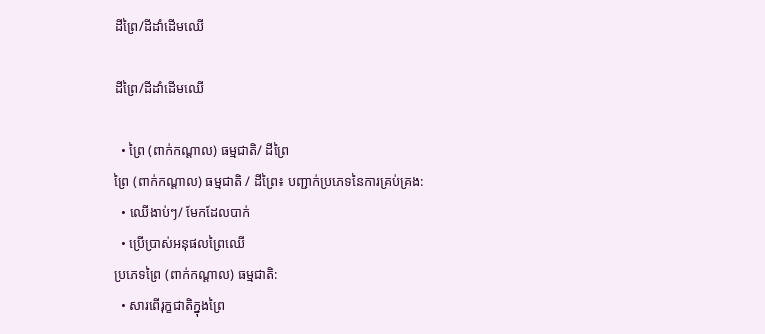ដីព្រៃ/ដីដាំដើមឈើ

ដីព្រៃ/ដីដាំដើមឈើ

  • ព្រៃ (ពាក់កណ្តាល) ធម្មជាតិ/ ដីព្រៃ
ព្រៃ (ពាក់កណ្តាល) ធម្មជាតិ / ដីព្រៃ៖ បញ្ជាក់ប្រភេទនៃការគ្រប់គ្រង:
  • ឈើងាប់ៗ/ មែកដែលបាក់
  • ប្រើប្រាស់អនុផលព្រៃឈើ
ប្រភេទព្រៃ (ពាក់កណ្តាល) ធម្មជាតិ:
  • សារពើរុក្ខជាតិក្នុងព្រៃ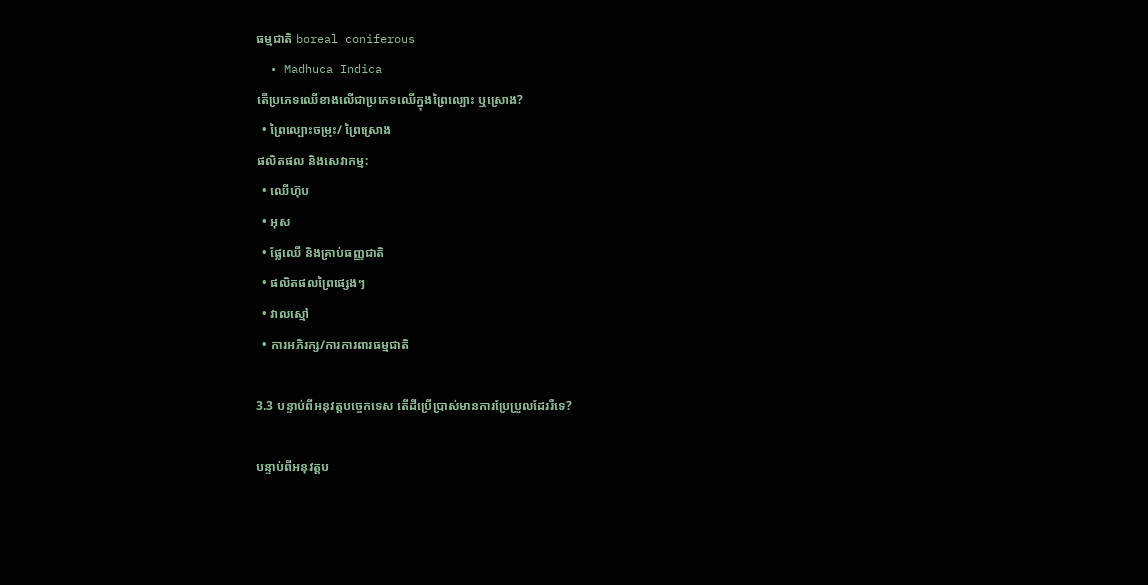ធម្មជាតិ boreal coniferous
  • Madhuca Indica
តើប្រភេទឈើខាងលើជាប្រភេទឈើក្នុងព្រៃល្បោះ ឬស្រោង?
  • ព្រៃល្បោះចម្រុះ/ ព្រៃស្រោង
ផលិតផល និងសេវាកម្ម:
  • ឈើហ៊ុប
  • អុស
  • ផ្លែឈើ និងគ្រាប់ធញ្ញជាតិ
  • ផលិតផលព្រៃផ្សេងៗ
  • វាលស្មៅ
  • ការអភិរក្ស/ការការពារធម្មជាតិ

3.3 បន្ទាប់ពីអនុវត្តបច្ចេកទេស តើដីប្រើប្រាស់មានការប្រែប្រួលដែររឺទេ?

បន្ទាប់ពីអនុវត្តប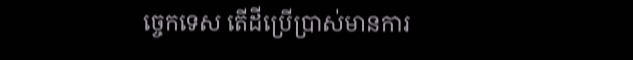ច្ចេកទេស តើដីប្រើប្រាស់មានការ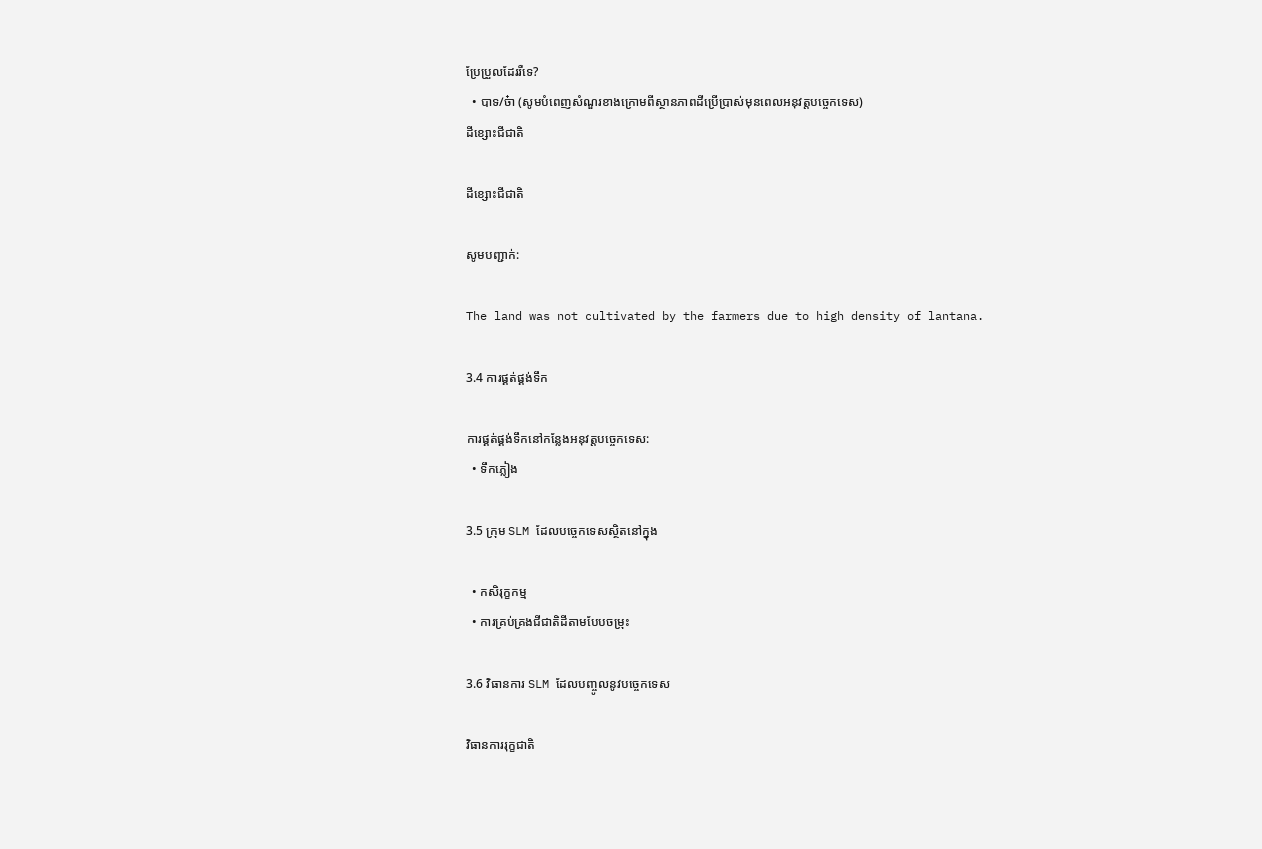ប្រែប្រួលដែររឺទេ?
  • បាទ/ច៎ា (សូមបំពេញសំណួរខាងក្រោមពីស្ថានភាពដីប្រើប្រាស់មុនពេលអនុវត្តបច្ចេកទេស)
ដីខ្សោះជីជាតិ

ដីខ្សោះជីជាតិ

សូមបញ្ជាក់:

The land was not cultivated by the farmers due to high density of lantana.

3.4 ការផ្គត់ផ្គង់ទឹក

ការផ្គត់ផ្គង់ទឹកនៅកន្លែងអនុវត្តបច្ចេកទេស:
  • ទឹកភ្លៀង

3.5 ក្រុម SLM ដែលបច្ចេកទេសស្ថិតនៅក្នុង

  • កសិរុក្ខកម្ម
  • ការគ្រប់គ្រងជីជាតិដីតាមបែបចម្រុះ

3.6 វិធានការ SLM ដែលបញ្ចូលនូវបច្ចេកទេស

វិធានការរុក្ខជាតិ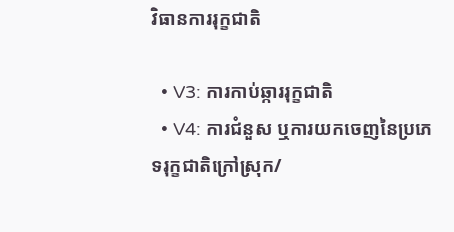វិធានការរុក្ខជាតិ

  • V3: ការកាប់ឆ្ការរុក្ខជាតិ
  • V4: ការជំនួស ឬការយកចេញនៃប្រភេទរុក្ខជាតិក្រៅស្រុក/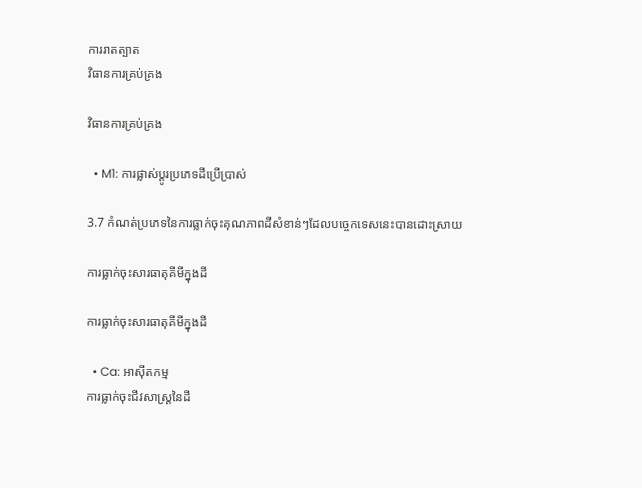ការរាតត្បាត
វិធានការគ្រប់គ្រង

វិធានការគ្រប់គ្រង

  • M1: ការផ្លាស់ប្តូរប្រភេទដីប្រើប្រាស់

3.7 កំណត់ប្រភេទនៃការធ្លាក់ចុះគុណភាពដីសំខាន់ៗដែលបច្ចេកទេសនេះបានដោះស្រាយ

ការធ្លាក់ចុះសារធាតុគីមីក្នុងដី

ការធ្លាក់ចុះសារធាតុគីមីក្នុងដី

  • Ca: អាស៊ីតកម្ម
ការធ្លាក់ចុះជីវសាស្ត្រនៃដី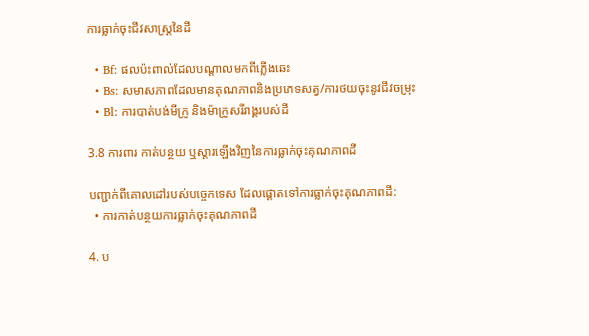ការធ្លាក់ចុះជីវសាស្ត្រនៃដី

  • Bf: ផលប៉ះពាល់ដែលបណ្តាលមកពីភ្លើងឆេះ
  • Bs: សមាសភាពដែលមានគុណភាពនិងប្រភេទសត្វ/ការថយចុះនូវជីវចម្រុះ
  • Bl: ការបាត់បង់មីក្រូ និងម៉ាក្រូសរីរាង្គរបស់ដី

3.8 ការពារ កាត់បន្ថយ ឬស្តារឡើងវិញនៃការធ្លាក់ចុះគុណភាពដី

បញ្ជាក់ពីគោលដៅរបស់បច្ចេកទេស ដែលផ្តោតទៅការធ្លាក់ចុះគុណភាពដី:
  • ការកាត់បន្ថយការធ្លាក់ចុះគុណភាពដី

4. ប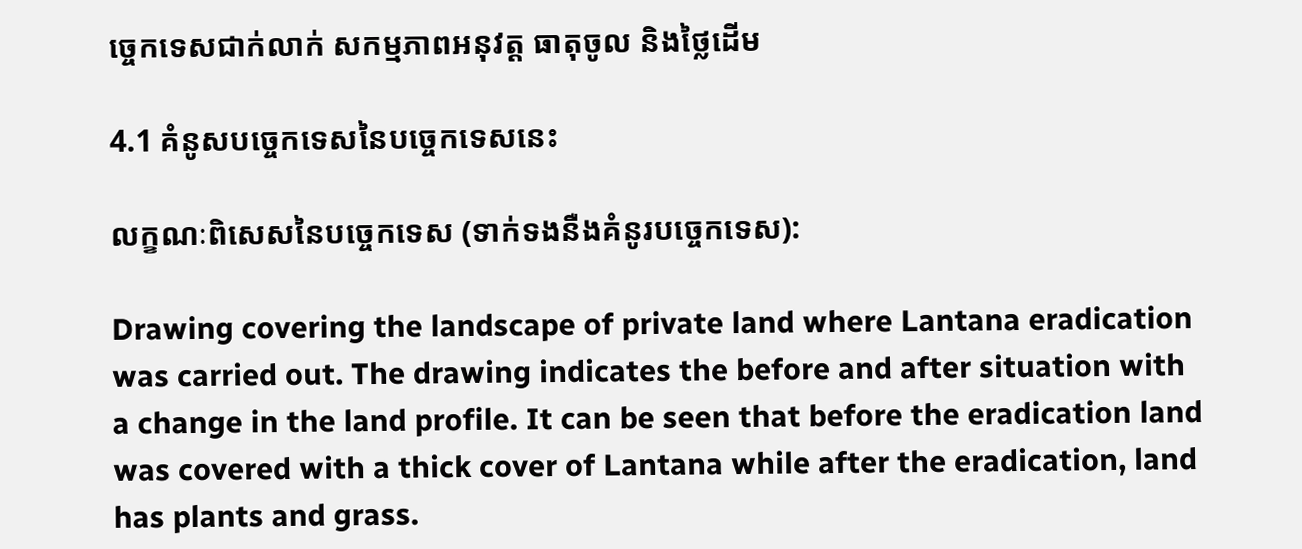ច្ចេកទេសជាក់លាក់ សកម្មភាពអនុវត្ត ធាតុចូល និងថ្លៃដើម

4.1 គំនូសបច្ចេកទេសនៃបច្ចេកទេសនេះ

លក្ខណៈពិសេសនៃបច្ចេកទេស (ទាក់ទងនឺងគំនូរបច្ចេកទេស):

Drawing covering the landscape of private land where Lantana eradication was carried out. The drawing indicates the before and after situation with a change in the land profile. It can be seen that before the eradication land was covered with a thick cover of Lantana while after the eradication, land has plants and grass.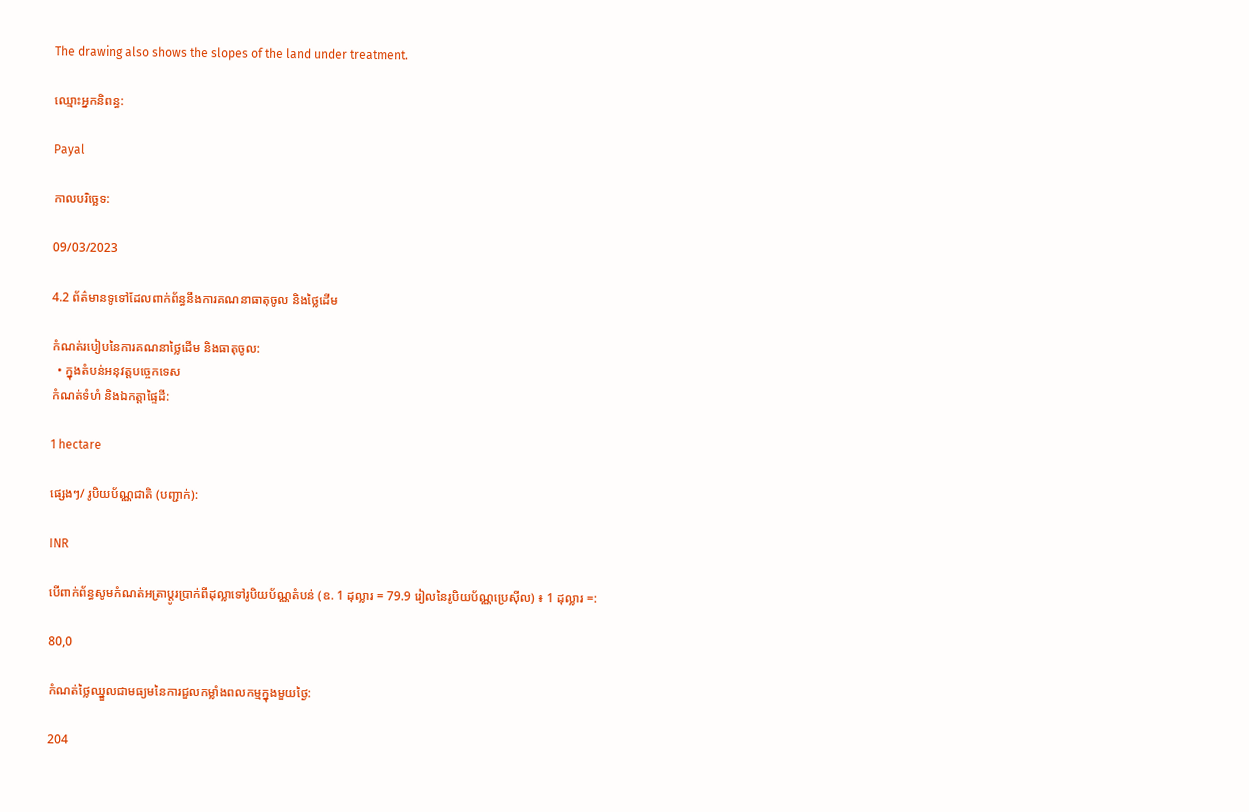The drawing also shows the slopes of the land under treatment.

ឈ្មោះអ្នកនិពន្ធ:

Payal

កាលបរិច្ឆេទ:

09/03/2023

4.2 ព័ត៌មានទូទៅដែលពាក់ព័ន្ធនឹងការគណនាធាតុចូល និងថ្លៃដើម

កំណត់របៀបនៃការគណនាថ្លៃដើម និងធាតុចូល:
  • ក្នុងតំបន់អនុវត្តបច្ចេកទេស
កំណត់ទំហំ និងឯកត្តាផ្ទៃដី:

1 hectare

ផ្សេងៗ/ រូបិយប័ណ្ណជាតិ (បញ្ជាក់):

INR

បើពាក់ព័ន្ធសូមកំណត់អត្រាប្តូរប្រាក់ពីដុល្លាទៅរូបិយប័ណ្ណតំបន់ (ឧ. 1 ដុល្លារ = 79.9 រៀលនៃរូបិយប័ណ្ណប្រេស៊ីល) ៖ 1 ដុល្លារ =:

80,0

កំណត់ថ្លៃឈ្នួលជាមធ្យមនៃការជួលកម្លាំងពលកម្មក្នុងមួយថ្ងៃ:

204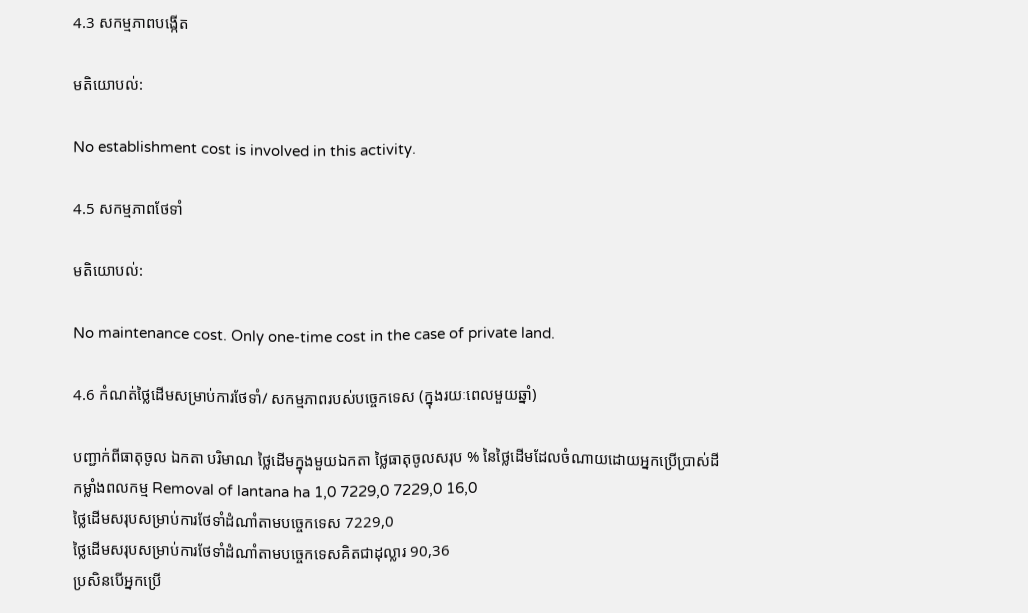4.3 សកម្មភាពបង្កើត

មតិយោបល់:

No establishment cost is involved in this activity.

4.5 សកម្មភាពថែទាំ

មតិយោបល់:

No maintenance cost. Only one-time cost in the case of private land.

4.6 កំណត់ថ្លៃដើមសម្រាប់ការថែទាំ/ សកម្មភាពរបស់បច្ចេកទេស (ក្នុងរយៈពេលមួយឆ្នាំ)

បញ្ជាក់ពីធាតុចូល ឯកតា បរិមាណ ថ្លៃដើមក្នុងមួយឯកតា ថ្លៃធាតុចូលសរុប % នៃថ្លៃដើមដែលចំណាយដោយអ្នកប្រើប្រាស់ដី
កម្លាំងពលកម្ម Removal of lantana ha 1,0 7229,0 7229,0 16,0
ថ្លៃដើមសរុបសម្រាប់ការថែទាំដំណាំតាមបច្ចេកទេស 7229,0
ថ្លៃដើមសរុបសម្រាប់ការថែទាំដំណាំតាមបច្ចេកទេសគិតជាដុល្លារ 90,36
ប្រសិនបើអ្នកប្រើ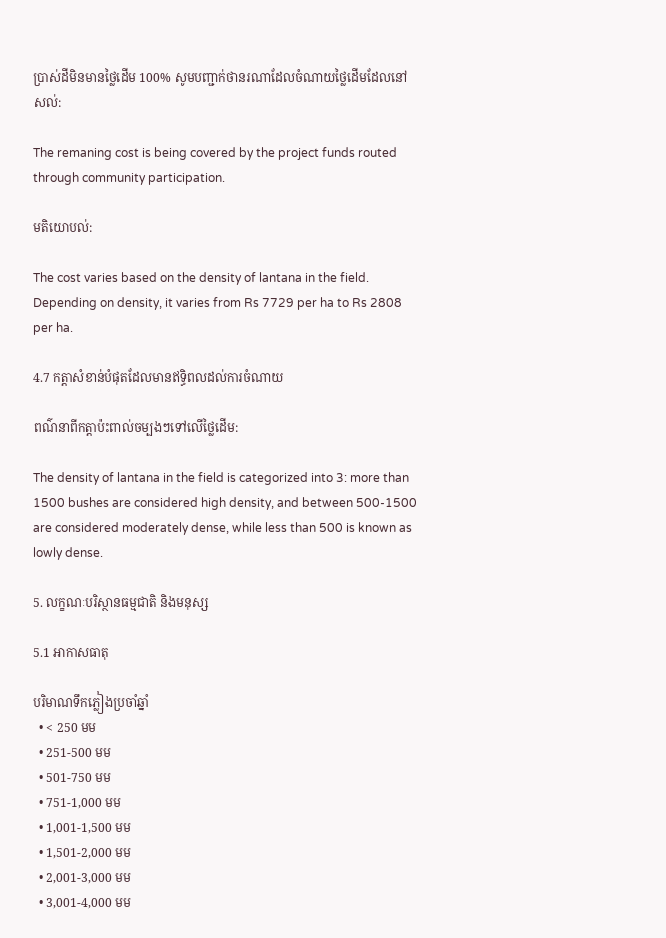ប្រាស់ដីមិនមានថ្លៃដើម 100% សូមបញ្ជាក់ថានរណាដែលចំណាយថ្លៃដើមដែលនៅសល់:

The remaning cost is being covered by the project funds routed through community participation.

មតិយោបល់:

The cost varies based on the density of lantana in the field. Depending on density, it varies from Rs 7729 per ha to Rs 2808 per ha.

4.7 កត្តាសំខាន់បំផុតដែលមានឥទ្ធិពលដល់ការចំណាយ

ពណ៌នាពីកត្តាប៉ះពាល់ចម្បងៗទៅលើថ្លៃដើម:

The density of lantana in the field is categorized into 3: more than 1500 bushes are considered high density, and between 500-1500 are considered moderately dense, while less than 500 is known as lowly dense.

5. លក្ខណៈបរិស្ថានធម្មជាតិ និងមនុស្ស

5.1 អាកាសធាតុ

បរិមាណទឹកភ្លៀងប្រចាំឆ្នាំ
  • < 250 មម
  • 251-500 មម
  • 501-750 មម
  • 751-1,000 មម
  • 1,001-1,500 មម
  • 1,501-2,000 មម
  • 2,001-3,000 មម
  • 3,001-4,000 មម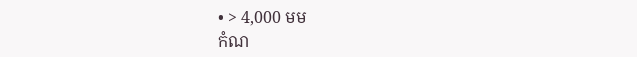• > 4,000 មម
កំណ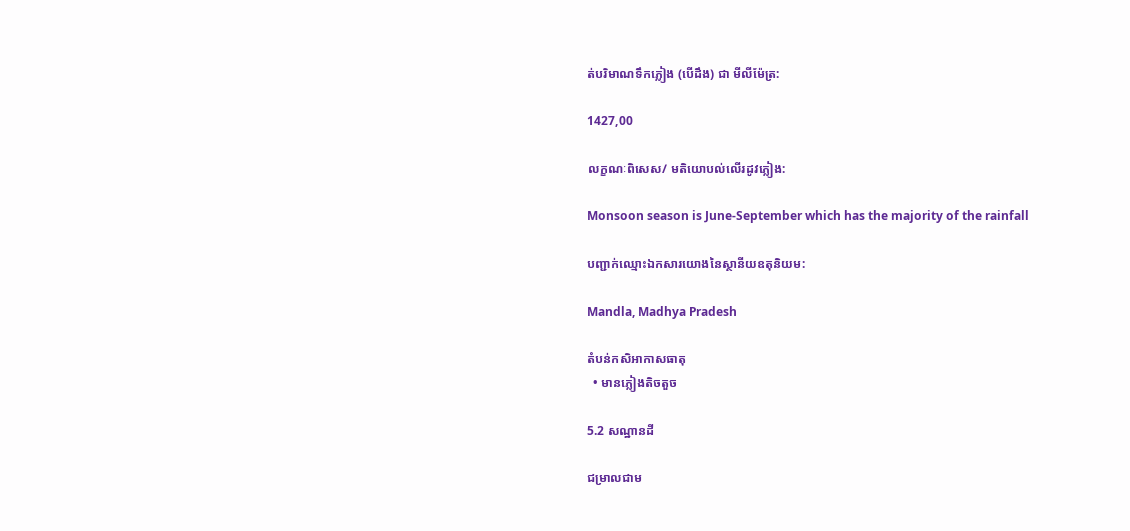ត់បរិមាណទឹកភ្លៀង (បើដឹង) ជា មីលីម៉ែត្រ:

1427,00

លក្ខណៈពិសេស/ មតិយោបល់លើរដូវភ្លៀង:

Monsoon season is June-September which has the majority of the rainfall

បញ្ជាក់ឈ្មោះឯកសារយោងនៃស្ថានីយឧតុនិយម:

Mandla, Madhya Pradesh

តំបន់កសិអាកាសធាតុ
  • មានភ្លៀងតិចតួច

5.2 សណ្ឋានដី

ជម្រាលជាម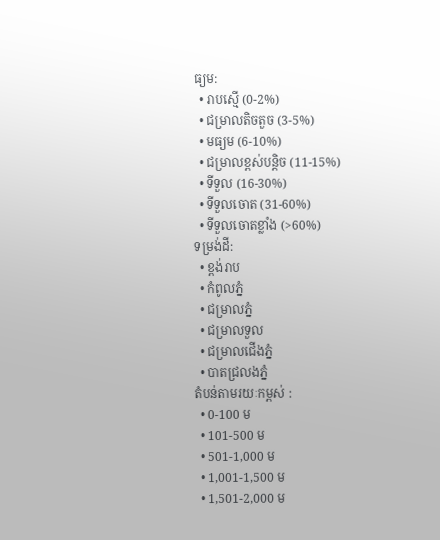ធ្យម:
  • រាបស្មើ (0-2%)
  • ជម្រាលតិចតួច (3-5%)
  • មធ្យម (6-10%)
  • ជម្រាលខ្ពស់បន្តិច (11-15%)
  • ទីទួល (16-30%)
  • ទីទួលចោត (31-60%)
  • ទីទួលចោតខ្លាំង (>60%)
ទម្រង់ដី:
  • ខ្ពង់រាប
  • កំពូលភ្នំ
  • ជម្រាលភ្នំ
  • ជម្រាលទួល
  • ជម្រាលជើងភ្នំ
  • បាតជ្រលងភ្នំ
តំបន់តាមរយៈកម្ពស់ :
  • 0-100 ម
  • 101-500 ម
  • 501-1,000 ម
  • 1,001-1,500 ម
  • 1,501-2,000 ម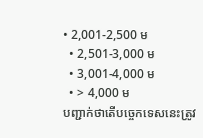• 2,001-2,500 ម
  • 2,501-3,000 ម
  • 3,001-4,000 ម
  • > 4,000 ម
បញ្ជាក់ថាតើបច្ចេកទេសនេះត្រូវ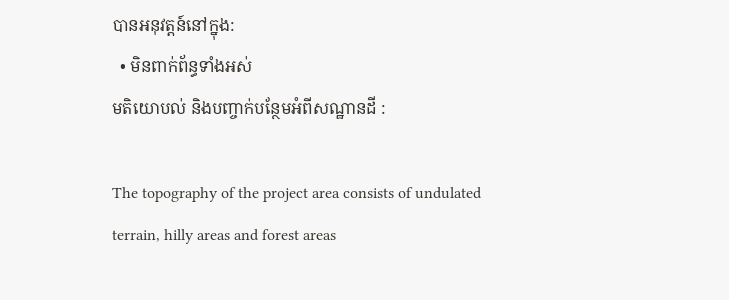បានអនុវត្តន៍នៅក្នុង:
  • មិនពាក់ព័ន្ធទាំងអស់
មតិយោបល់ និងបញ្ចាក់បន្ថែមអំពីសណ្ឋានដី :

The topography of the project area consists of undulated terrain, hilly areas and forest areas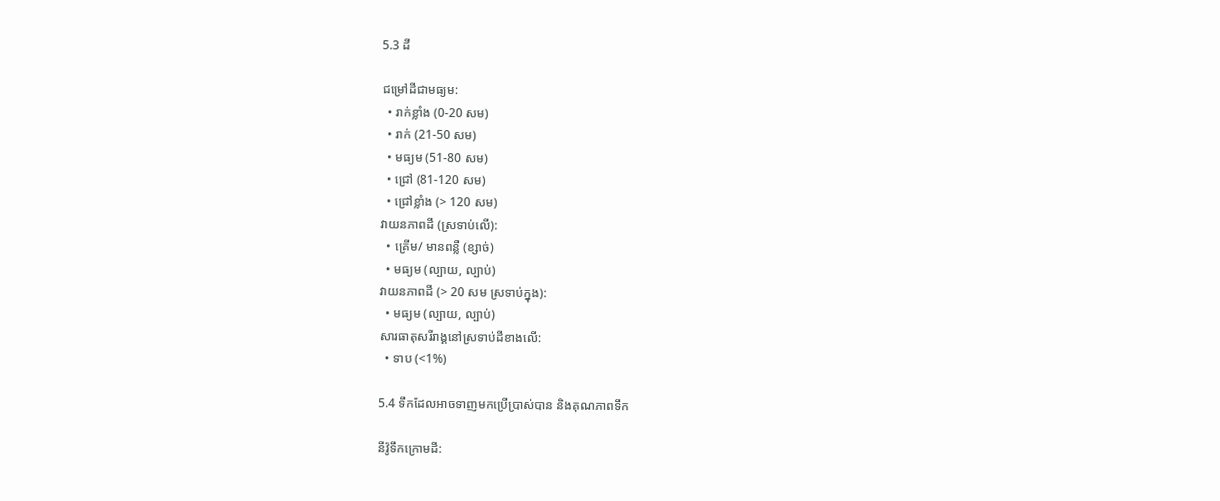5.3 ដី

ជម្រៅដីជាមធ្យម:
  • រាក់ខ្លាំង (0-20 សម)
  • រាក់ (21-50 សម)
  • មធ្យម (51-80 សម)
  • ជ្រៅ (81-120 សម)
  • ជ្រៅខ្លាំង (> 120 សម)
វាយនភាពដី (ស្រទាប់លើ):
  • គ្រើម/ មានពន្លឺ (ខ្សាច់)
  • មធ្យម (ល្បាយ, ល្បាប់)
វាយនភាពដី (> 20 សម ស្រទាប់ក្នុង):
  • មធ្យម (ល្បាយ, ល្បាប់)
សារធាតុសរីរាង្គនៅស្រទាប់ដីខាងលើ:
  • ទាប (<1%)

5.4 ទឹកដែលអាចទាញមកប្រើប្រាស់បាន និងគុណភាពទឹក

នីវ៉ូទឹកក្រោមដី: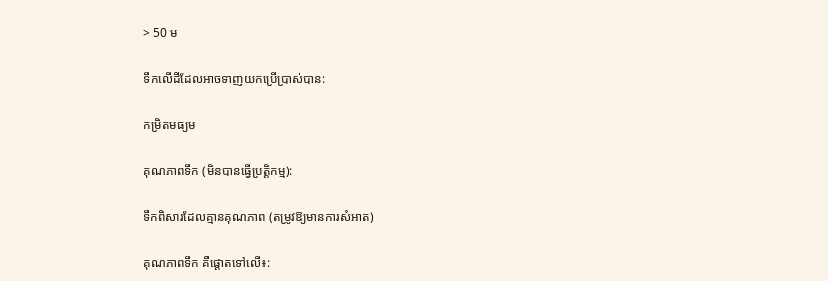> 50 ម

ទឹកលើដីដែលអាចទាញយកប្រើប្រាស់បាន:

កម្រិតមធ្យម

គុណភាពទឹក (មិនបានធ្វើប្រត្តិកម្ម):

ទឹកពិសារដែលគ្មានគុណភាព (តម្រូវឱ្យមានការសំអាត)

គុណភាពទឹក គឺផ្តោតទៅលើ៖: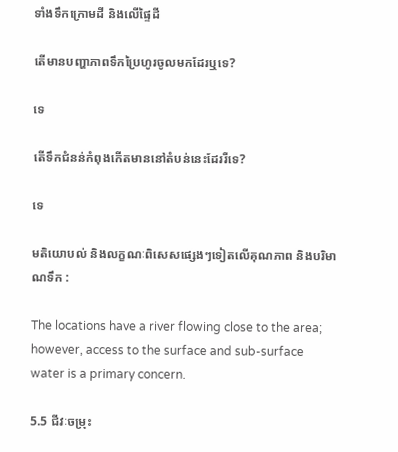ទាំងទឹកក្រោមដី និងលើផ្ទៃដី

តើមានបញ្ហាភាពទឹកប្រៃហូរចូលមកដែរឬទេ?

ទេ

តើទឹកជំនន់កំពុងកើតមាននៅតំបន់នេះដែររឺទេ?

ទេ

មតិយោបល់ និងលក្ខណៈពិសេសផ្សេងៗទៀតលើគុណភាព និងបរិមាណទឹក :

The locations have a river flowing close to the area; however, access to the surface and sub-surface water is a primary concern.

5.5 ជីវៈចម្រុះ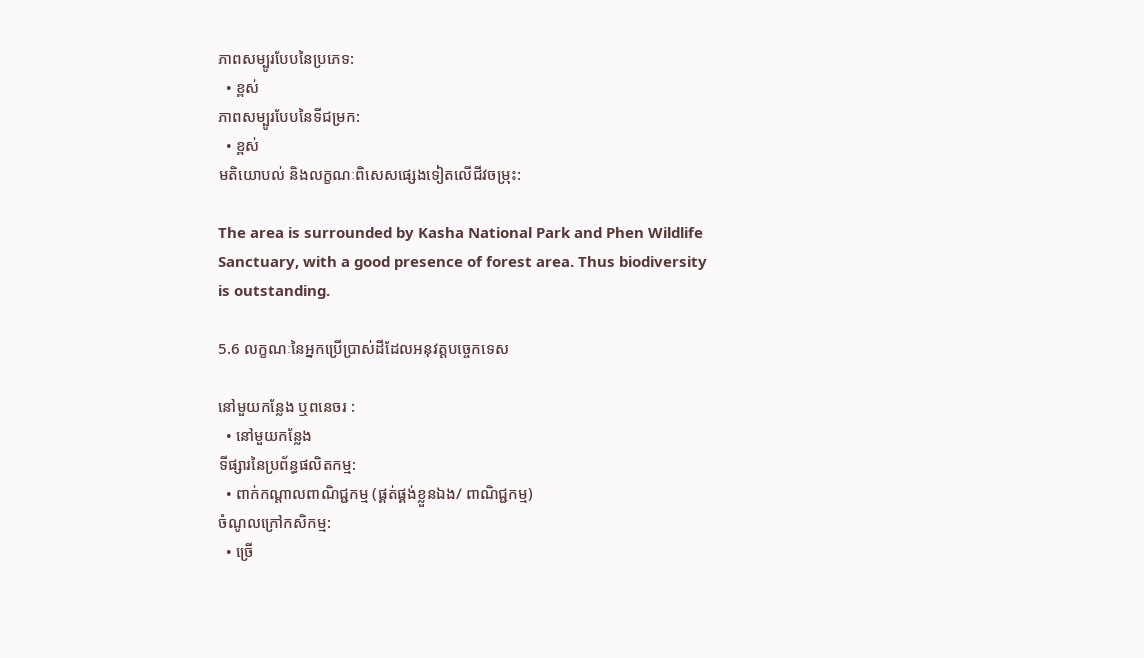ភាពសម្បូរបែបនៃប្រភេទ:
  • ខ្ពស់
ភាពសម្បូរបែបនៃទីជម្រក:
  • ខ្ពស់
មតិយោបល់ និងលក្ខណៈពិសេសផ្សេងទៀតលើជីវចម្រុះ:

The area is surrounded by Kasha National Park and Phen Wildlife Sanctuary, with a good presence of forest area. Thus biodiversity is outstanding.

5.6 លក្ខណៈនៃអ្នកប្រើប្រាស់ដីដែលអនុវត្តបច្ចេកទេស

នៅមួយកន្លែង ឬពនេចរ :
  • នៅមួយកន្លែង
ទីផ្សារនៃប្រព័ន្ធផលិតកម្ម:
  • ពាក់កណ្តាលពាណិជ្ជកម្ម (ផ្គត់ផ្គង់ខ្លួនឯង/ ពាណិជ្ជកម្ម)
ចំណូលក្រៅកសិកម្ម:
  • ច្រើ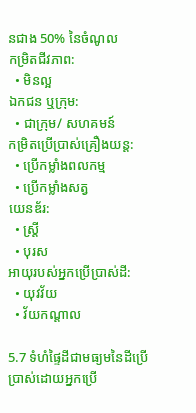នជាង 50% នៃចំណូល
កម្រិតជីវភាព:
  • មិនល្អ
ឯកជន ឬក្រុម:
  • ជាក្រុម/ សហគមន៍
កម្រិតប្រើប្រាស់គ្រឿងយន្ត:
  • ប្រើកម្លាំងពលកម្ម
  • ប្រើកម្លាំងសត្វ
យេនឌ័រ:
  • ស្ត្រី
  • បុរស
អាយុរបស់អ្នកប្រើប្រាស់ដី:
  • យុវវ័យ
  • វ័យកណ្តាល

5.7 ទំហំផ្ទៃដីជាមធ្យមនៃដីប្រើប្រាស់ដោយអ្នកប្រើ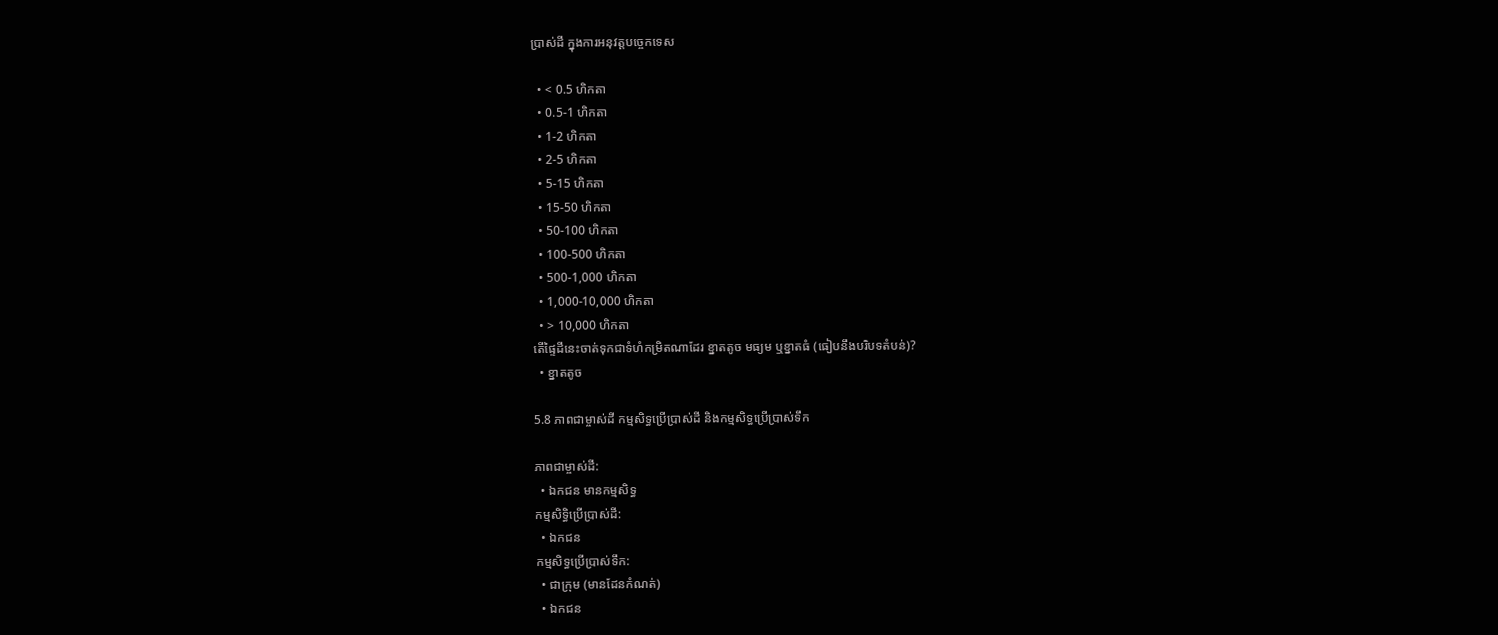ប្រាស់ដី ក្នុងការអនុវត្តបច្ចេកទេស

  • < 0.5 ហិកតា
  • 0.5-1 ហិកតា
  • 1-2 ហិកតា
  • 2-5 ហិកតា
  • 5-15 ហិកតា
  • 15-50 ហិកតា
  • 50-100 ហិកតា
  • 100-500 ហិកតា
  • 500-1,000 ហិកតា
  • 1,000-10,000 ហិកតា
  • > 10,000 ហិកតា
តើផ្ទៃដីនេះចាត់ទុកជាទំហំកម្រិតណាដែរ ខ្នាតតូច មធ្យម ឬខ្នាតធំ (ធៀបនឹងបរិបទតំបន់)?
  • ខ្នាតតូច

5.8 ភាពជាម្ចាស់ដី កម្មសិទ្ធប្រើប្រាស់ដី និងកម្មសិទ្ធប្រើប្រាស់ទឹក

ភាពជាម្ចាស់ដី:
  • ឯកជន មានកម្មសិទ្ធ
កម្មសិទ្ធិប្រើប្រាស់ដី:
  • ឯកជន
កម្មសិទ្ធប្រើប្រាស់ទឹក:
  • ជាក្រុម (មានដែនកំណត់)
  • ឯកជន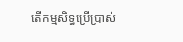តើកម្មសិទ្ធប្រើប្រាស់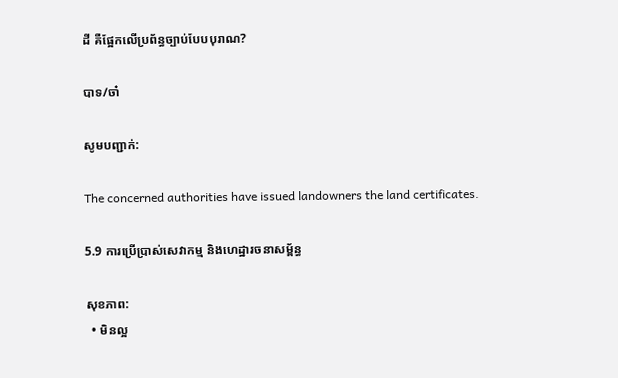ដី គឺផ្អែកលើប្រព័ន្ធច្បាប់បែបបុរាណ?

បាទ/ចា៎

សូមបញ្ជាក់:

The concerned authorities have issued landowners the land certificates.

5.9 ការប្រើប្រាស់សេវាកម្ម និងហេដ្ឋារចនាសម្ព័ន្ធ

សុខភាព:
  • មិនល្អ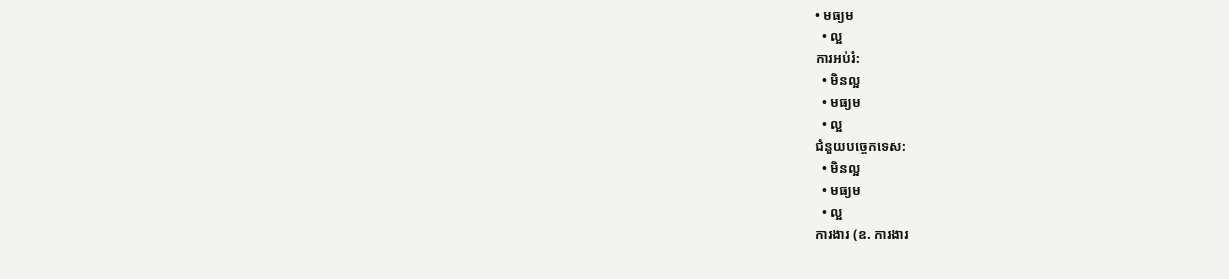• មធ្យម
  • ល្អ
ការអប់រំ:
  • មិនល្អ
  • មធ្យម
  • ល្អ
ជំនួយបច្ចេកទេស:
  • មិនល្អ
  • មធ្យម
  • ល្អ
ការងារ (ឧ. ការងារ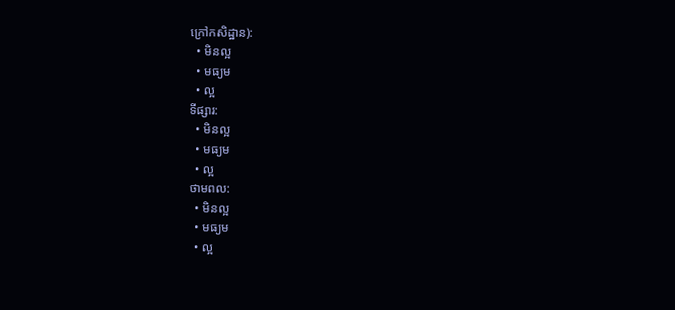ក្រៅកសិដ្ឋាន):
  • មិនល្អ
  • មធ្យម
  • ល្អ
ទីផ្សារ:
  • មិនល្អ
  • មធ្យម
  • ល្អ
ថាមពល:
  • មិនល្អ
  • មធ្យម
  • ល្អ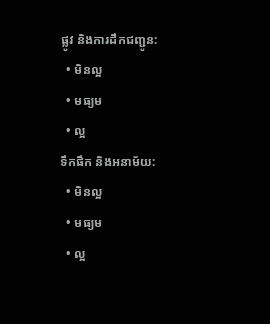ផ្លូវ និងការដឹកជញ្ជូន:
  • មិនល្អ
  • មធ្យម
  • ល្អ
ទឹកផឹក និងអនាម័យ:
  • មិនល្អ
  • មធ្យម
  • ល្អ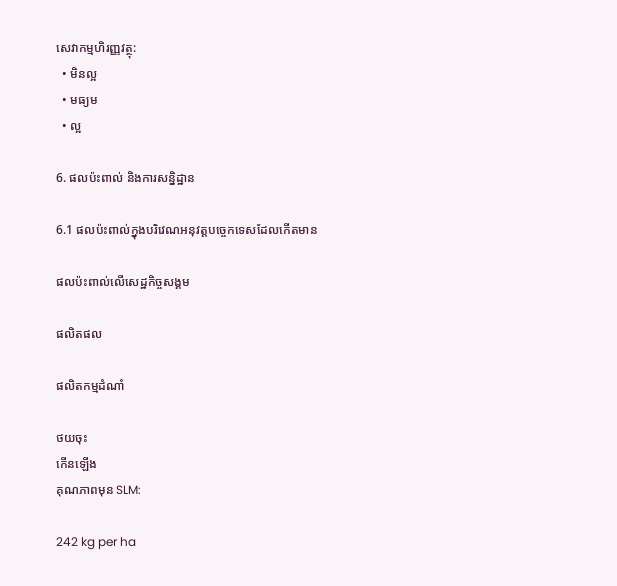សេវាកម្មហិរញ្ញវត្ថុ:
  • មិនល្អ
  • មធ្យម
  • ល្អ

6. ផលប៉ះពាល់ និងការសន្និដ្ឋាន

6.1 ផលប៉ះពាល់ក្នុងបរិវេណអនុវត្តបច្ចេកទេសដែលកើតមាន

ផលប៉ះពាល់លើសេដ្ឋកិច្ចសង្គម

ផលិតផល

ផលិតកម្មដំណាំ

ថយចុះ
កើនឡើង
គុណភាពមុន SLM:

242 kg per ha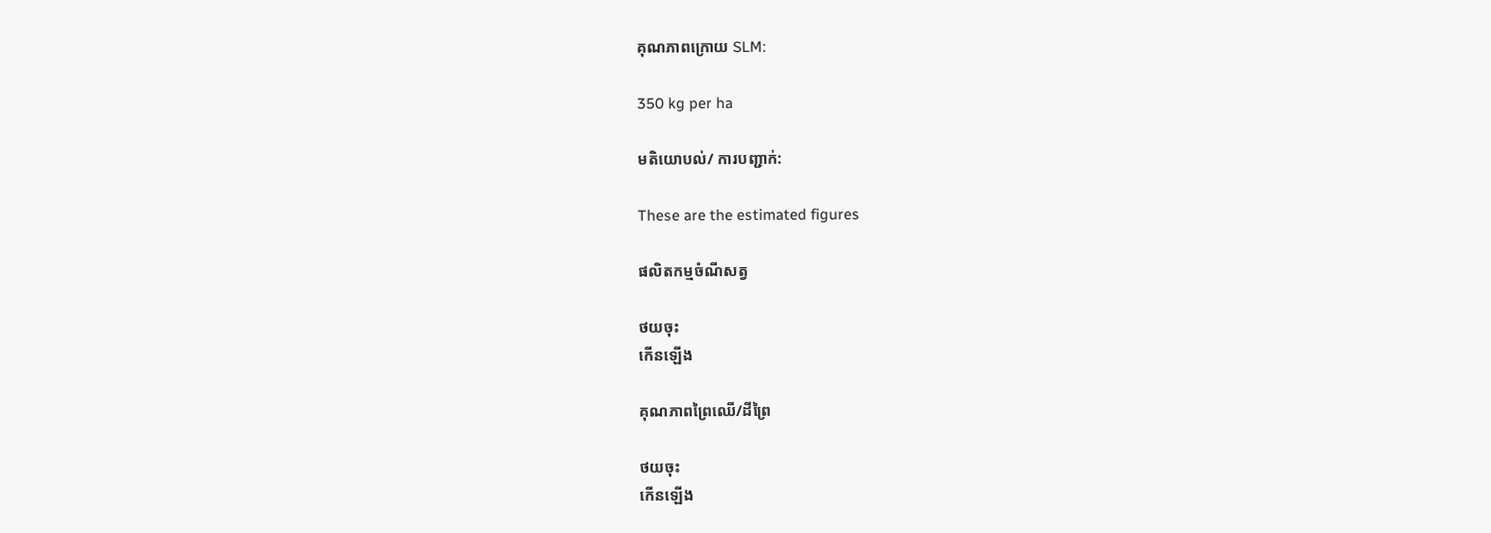គុណភាពក្រោយ SLM:

350 kg per ha

មតិយោបល់/ ការបញ្ជាក់:

These are the estimated figures

ផលិតកម្មចំណីសត្វ

ថយចុះ
កើនឡើង

គុណភាពព្រៃឈើ/ដីព្រៃ

ថយចុះ
កើនឡើង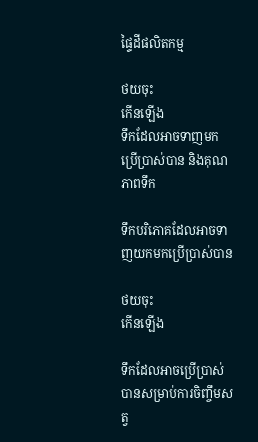ផ្ទៃដីផលិតកម្ម

ថយចុះ
កើនឡើង
ទឹកដែលអាចទាញមកប្រើប្រាស់បាន និងគុណភាពទឹក

ទឹកបរិភោគដែលអាចទាញយកមកប្រើប្រាស់បាន

ថយចុះ
កើនឡើង

ទឹកដែលអាចប្រើប្រាស់បានសម្រាប់ការចិញ្ចឹមសត្វ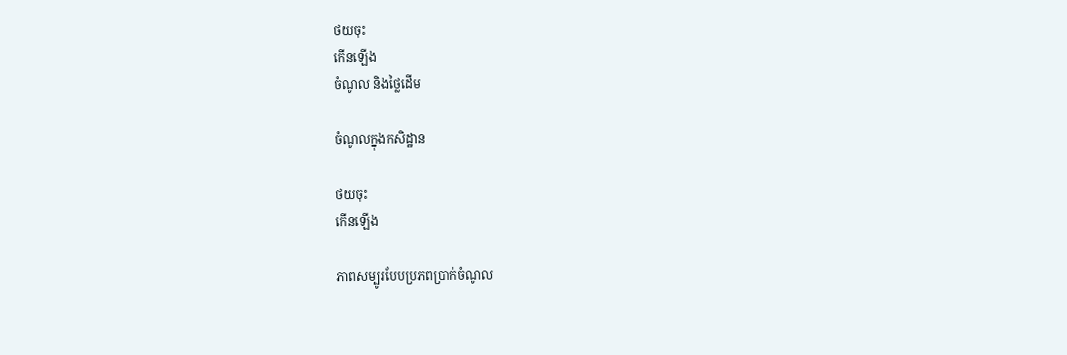ថយចុះ
កើនឡើង
ចំណូល និងថ្លៃដើម

ចំណូលក្នុងកសិដ្ឋាន

ថយចុះ
កើនឡើង

ភាពសម្បូរបែបប្រភពប្រាក់ចំណូល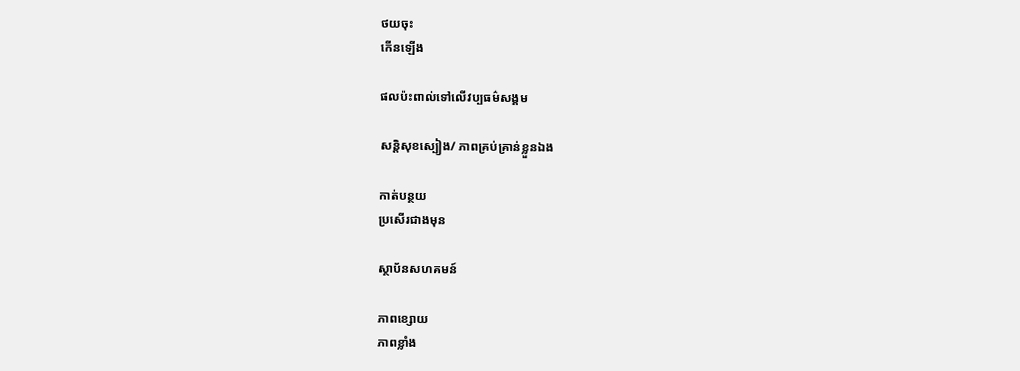ថយចុះ
កើនឡើង

ផលប៉ះពាល់ទៅលើវប្បធម៌សង្គម

សន្តិសុខស្បៀង/ ភាពគ្រប់គ្រាន់ខ្លួនឯង

កាត់បន្ថយ
ប្រសើរជាងមុន

ស្ថាប័នសហគមន៍

ភាពខ្សោយ
ភាពខ្លាំង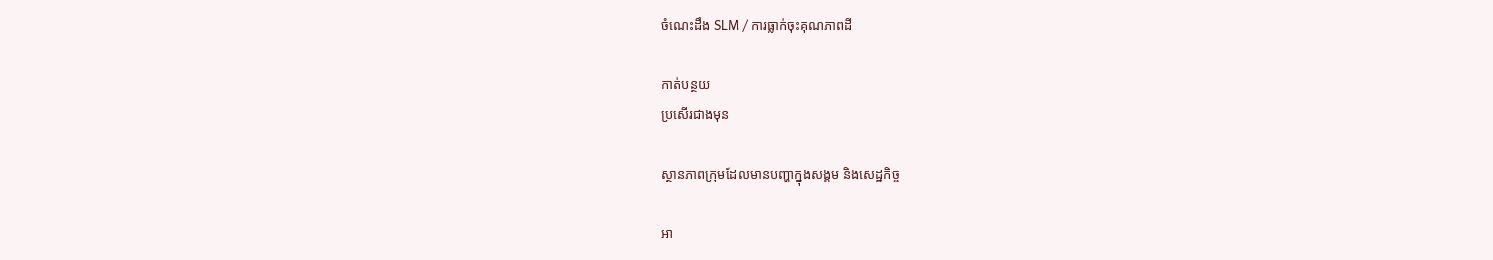ចំណេះដឹង SLM / ការធ្លាក់ចុះគុណភាពដី

កាត់បន្ថយ
ប្រសើរជាងមុន

ស្ថានភាពក្រុមដែលមានបញ្ហាក្នុងសង្គម និងសេដ្ឋកិច្ច

អា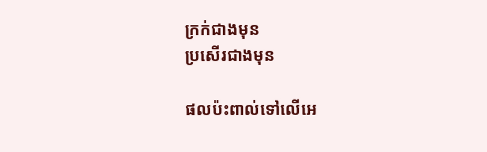ក្រក់ជាងមុន
ប្រសើរជាងមុន

ផលប៉ះពាល់ទៅលើអេ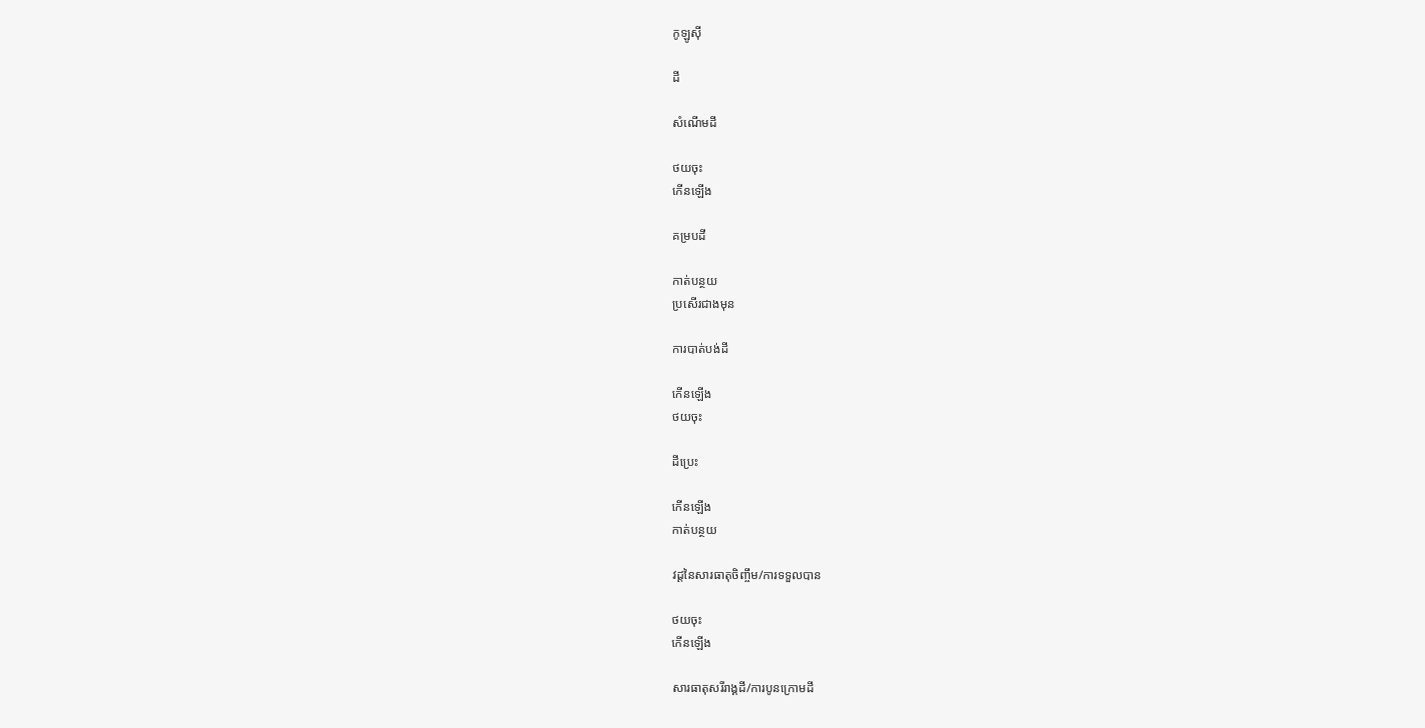កូឡូស៊ី

ដី

សំណើមដី

ថយចុះ
កើនឡើង

គម្របដី

កាត់បន្ថយ
ប្រសើរជាងមុន

ការបាត់បង់ដី

កើនឡើង
ថយចុះ

ដីប្រេះ

កើនឡើង
កាត់បន្ថយ

វដ្តនៃសារធាតុចិញ្ចឹម/ការទទួលបាន

ថយចុះ
កើនឡើង

សារធាតុសរីរាង្គដី/ការបូនក្រោមដី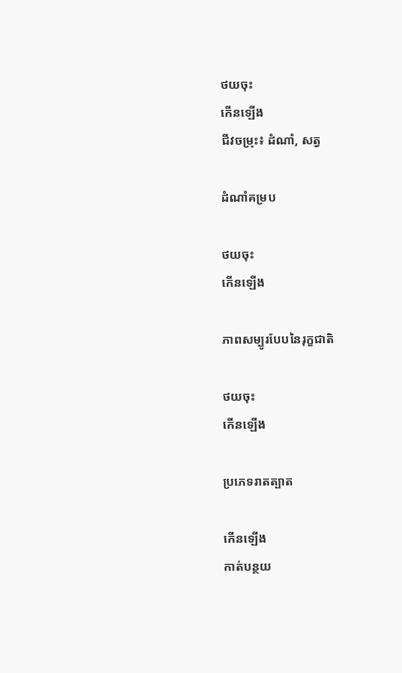ថយចុះ
កើនឡើង
ជីវចម្រុះ៖ ដំណាំ, សត្វ

ដំណាំគម្រប

ថយចុះ
កើនឡើង

ភាពសម្បូរបែបនៃរុក្ខជាតិ

ថយចុះ
កើនឡើង

ប្រភេទរាតត្បាត

កើនឡើង
កាត់បន្ថយ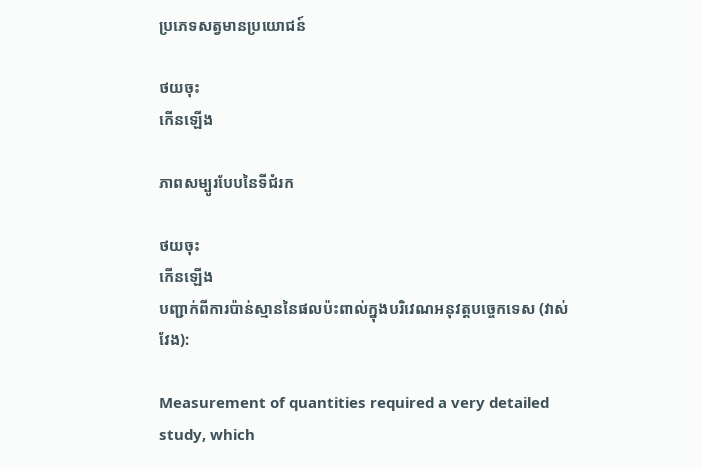ប្រភេទសត្វមានប្រយោជន៍

ថយចុះ
កើនឡើង

ភាពសម្បូរបែបនៃទីជំរក

ថយចុះ
កើនឡើង
បញ្ជាក់ពីការប៉ាន់ស្មាននៃផលប៉ះពាល់ក្នុងបរិវេណអនុវត្តបច្ចេកទេស (វាស់វែង):

Measurement of quantities required a very detailed study, which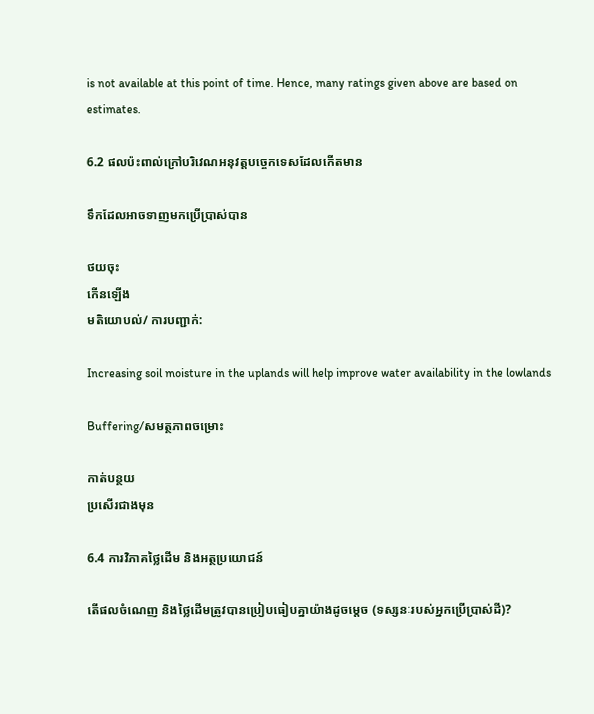is not available at this point of time. Hence, many ratings given above are based on estimates.

6.2 ផលប៉ះពាល់ក្រៅបរិវេណអនុវត្តបច្ចេកទេសដែលកើតមាន

ទឹកដែលអាចទាញមកប្រើប្រាស់បាន

ថយចុះ
កើនឡើង
មតិយោបល់/ ការបញ្ជាក់:

Increasing soil moisture in the uplands will help improve water availability in the lowlands

Buffering/សមត្ថភាពចម្រោះ

កាត់បន្ថយ
ប្រសើរជាងមុន

6.4 ការវិភាគថ្លៃដើម និងអត្ថប្រយោជន៍

តើផលចំណេញ និងថ្លៃដើមត្រូវបានប្រៀបធៀបគ្នាយ៉ាងដូចម្តេច (ទស្សនៈរបស់អ្នកប្រើប្រាស់ដី)?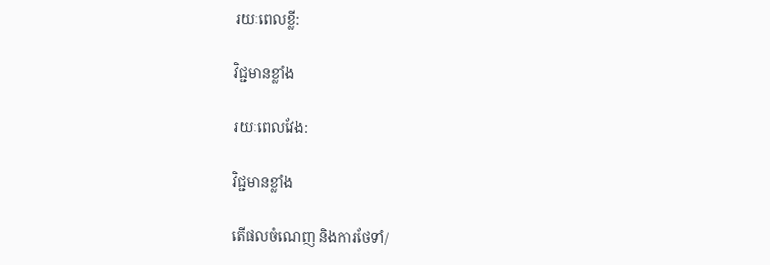រយៈពេលខ្លី:

វិជ្ជមានខ្លាំង

រយៈពេលវែង:

វិជ្ជមានខ្លាំង

តើផលចំណេញ និងការថែទាំ/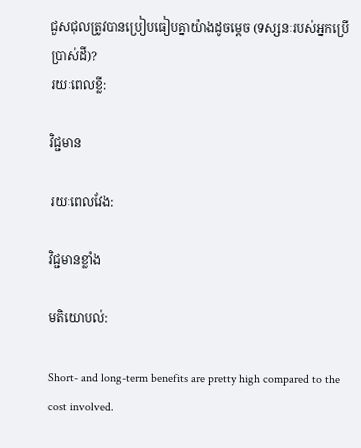ជួសជុលត្រូវបានប្រៀបធៀបគ្នាយ៉ាងដូចម្តេច (ទស្សនៈរបស់អ្នកប្រើប្រាស់ដី)?
រយៈពេលខ្លី:

វិជ្ជមាន

រយៈពេលវែង:

វិជ្ជមានខ្លាំង

មតិយោបល់:

Short- and long-term benefits are pretty high compared to the cost involved.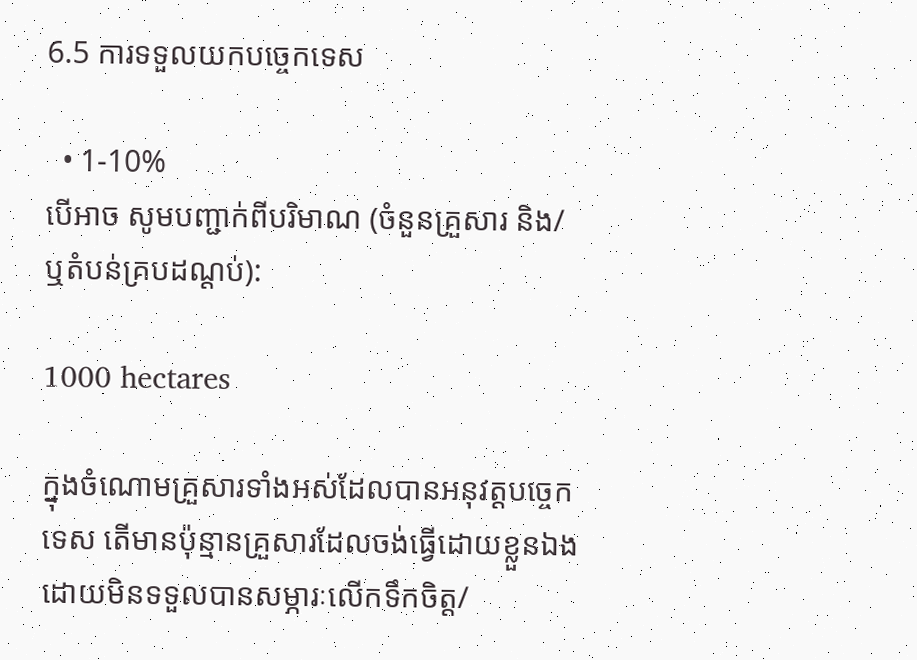6.5 ការទទួលយកបច្ចេកទេស

  • 1-10%
បើអាច សូមបញ្ជាក់ពីបរិមាណ (ចំនួនគ្រួសារ និង/ ឬតំបន់គ្របដណ្តប់):

1000 hectares

ក្នុងចំណោមគ្រួសារទាំងអស់ដែលបានអនុវត្តបច្ចេកទេស តើមានប៉ុន្មានគ្រួសារដែលចង់ធ្វើដោយខ្លួនឯង ដោយមិនទទួលបានសម្ភារៈលើកទឹកចិត្ត/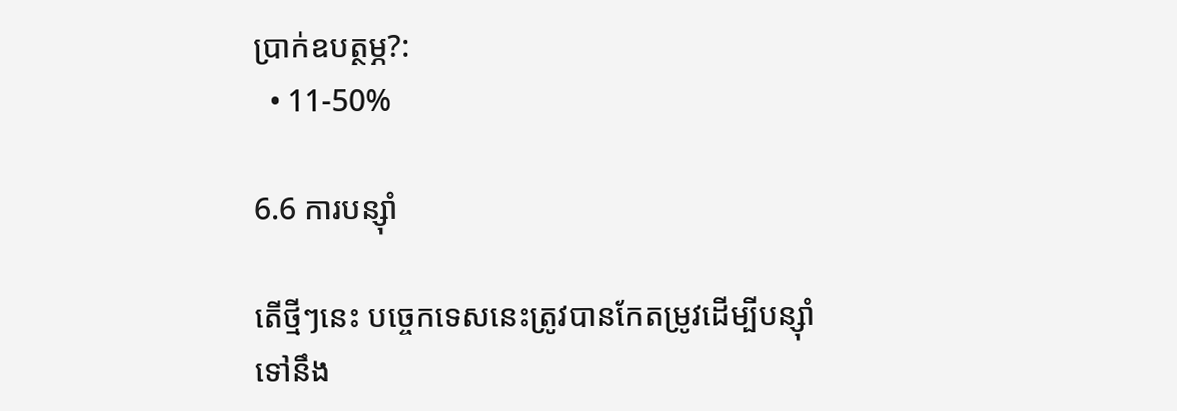ប្រាក់ឧបត្ថម្ភ?:
  • 11-50%

6.6 ការបន្សុំា

តើថ្មីៗនេះ បច្ចេកទេសនេះត្រូវបានកែតម្រូវដើម្បីបន្ស៊ាំទៅនឹង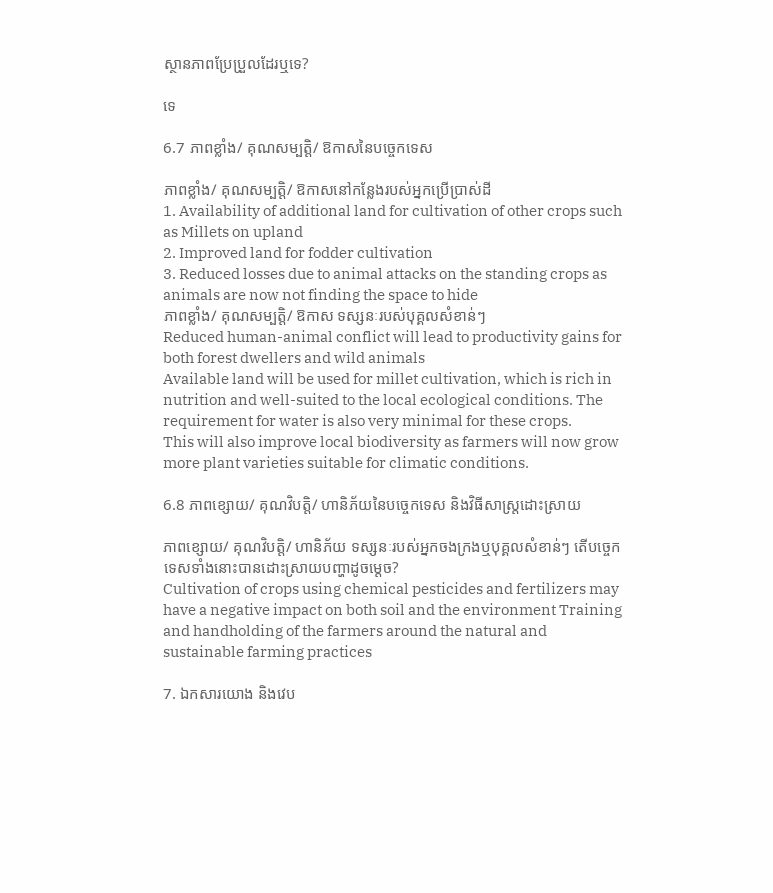ស្ថានភាពប្រែប្រួលដែរឬទេ?

ទេ

6.7 ភាពខ្លាំង/ គុណសម្បត្តិ/ ឱកាសនៃបច្ចេកទេស

ភាពខ្លាំង/ គុណសម្បត្តិ/ ឱកាសនៅកន្លែងរបស់អ្នកប្រើប្រាស់ដី
1. Availability of additional land for cultivation of other crops such as Millets on upland
2. Improved land for fodder cultivation
3. Reduced losses due to animal attacks on the standing crops as animals are now not finding the space to hide
ភាពខ្លាំង/ គុណសម្បត្តិ/ ឱកាស ទស្សនៈរបស់បុគ្គលសំខាន់ៗ
Reduced human-animal conflict will lead to productivity gains for both forest dwellers and wild animals
Available land will be used for millet cultivation, which is rich in nutrition and well-suited to the local ecological conditions. The requirement for water is also very minimal for these crops.
This will also improve local biodiversity as farmers will now grow more plant varieties suitable for climatic conditions.

6.8 ភាពខ្សោយ/ គុណវិបត្តិ/ ហានិភ័យនៃបច្ចេកទេស និងវិធីសាស្ត្រដោះស្រាយ

ភាពខ្សោយ/ គុណវិបត្តិ/ ហានិភ័យ ទស្សនៈរបស់អ្នកចងក្រងឬបុគ្គលសំខាន់ៗ តើបច្ចេកទេសទាំងនោះបានដោះស្រាយបញ្ហាដូចម្តេច?
Cultivation of crops using chemical pesticides and fertilizers may have a negative impact on both soil and the environment Training and handholding of the farmers around the natural and sustainable farming practices

7. ឯកសារយោង និងវេប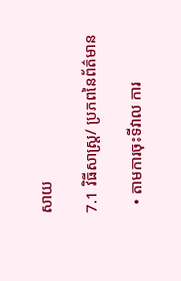សាយ

7.1 វិធីសាស្ត្រ/ ប្រភពនៃព័ត៌មាន

  • តាមការចុះទីវាល ការ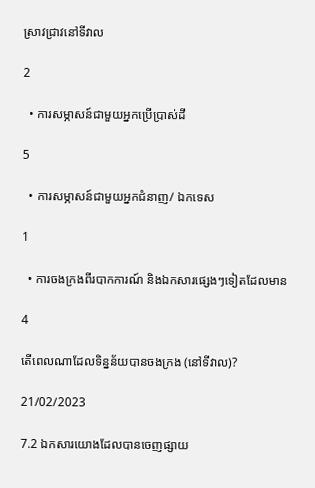ស្រាវជ្រាវនៅទីវាល

2

  • ការសម្ភាសន៍ជាមួយអ្នកប្រើប្រាស់ដី

5

  • ការសម្ភាសន៍ជាមួយអ្នកជំនាញ/ ឯកទេស

1

  • ការចងក្រងពីរបាកការណ៍ និងឯកសារផ្សេងៗទៀតដែលមាន

4

តើពេលណាដែលទិន្នន័យបានចងក្រង (នៅទីវាល)?

21/02/2023

7.2 ឯកសារយោងដែលបានចេញផ្សាយ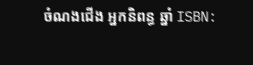ចំណងជើង អ្នកនិពន្ធ ឆ្នាំ ISBN: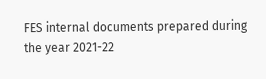FES internal documents prepared during the year 2021-22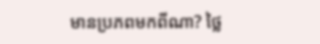មានប្រភពមកពីណា? ថ្លៃ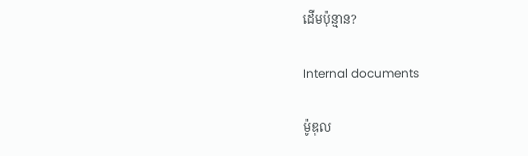ដើមប៉ុន្មាន?

Internal documents

ម៉ូឌុល